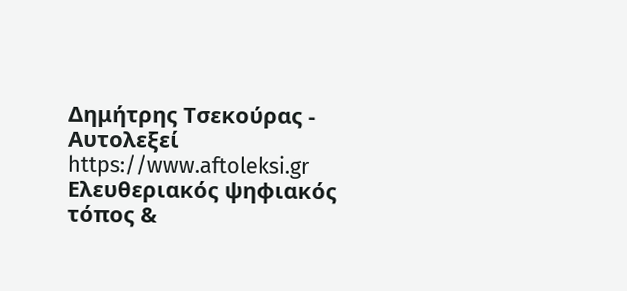Δημήτρης Τσεκούρας - Aυτολεξεί https://www.aftoleksi.gr Eλευθεριακός ψηφιακός τόπος &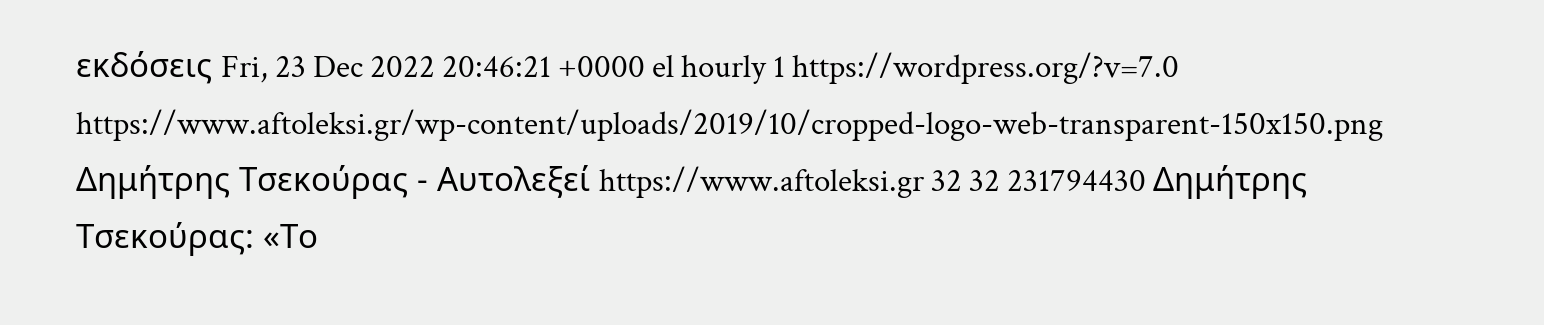εκδόσεις Fri, 23 Dec 2022 20:46:21 +0000 el hourly 1 https://wordpress.org/?v=7.0 https://www.aftoleksi.gr/wp-content/uploads/2019/10/cropped-logo-web-transparent-150x150.png Δημήτρης Τσεκούρας - Aυτολεξεί https://www.aftoleksi.gr 32 32 231794430 Δημήτρης Τσεκούρας: «Το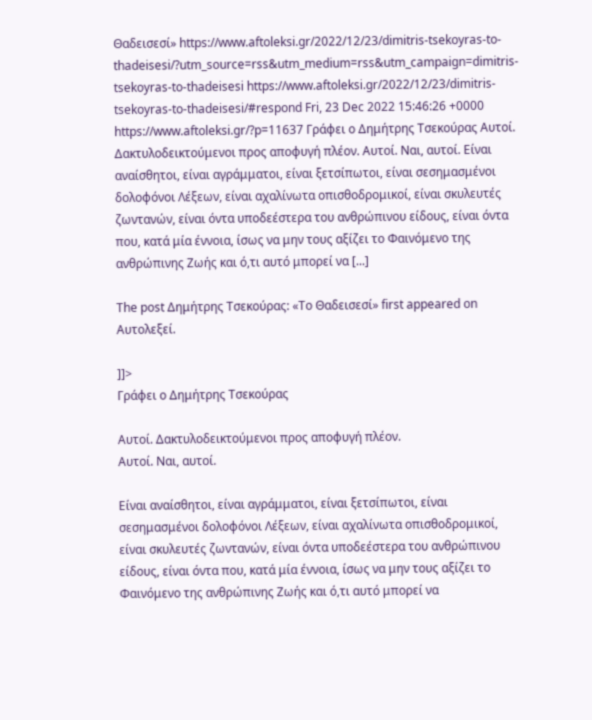Θαδεισεσί» https://www.aftoleksi.gr/2022/12/23/dimitris-tsekoyras-to-thadeisesi/?utm_source=rss&utm_medium=rss&utm_campaign=dimitris-tsekoyras-to-thadeisesi https://www.aftoleksi.gr/2022/12/23/dimitris-tsekoyras-to-thadeisesi/#respond Fri, 23 Dec 2022 15:46:26 +0000 https://www.aftoleksi.gr/?p=11637 Γράφει ο Δημήτρης Τσεκούρας Αυτοί. Δακτυλοδεικτούμενοι προς αποφυγή πλέον. Αυτοί. Ναι, αυτοί. Είναι αναίσθητοι, είναι αγράμματοι, είναι ξετσίπωτοι, είναι σεσημασμένοι δολοφόνοι Λέξεων, είναι αχαλίνωτα οπισθοδρομικοί, είναι σκυλευτές ζωντανών, είναι όντα υποδεέστερα του ανθρώπινου είδους, είναι όντα που, κατά μία έννοια, ίσως να μην τους αξίζει το Φαινόμενο της ανθρώπινης Ζωής και ό,τι αυτό μπορεί να [...]

The post Δημήτρης Τσεκούρας: «Το Θαδεισεσί» first appeared on Aυτολεξεί.

]]>
Γράφει ο Δημήτρης Τσεκούρας

Αυτοί. Δακτυλοδεικτούμενοι προς αποφυγή πλέον.
Αυτοί. Ναι, αυτοί.

Είναι αναίσθητοι, είναι αγράμματοι, είναι ξετσίπωτοι, είναι σεσημασμένοι δολοφόνοι Λέξεων, είναι αχαλίνωτα οπισθοδρομικοί, είναι σκυλευτές ζωντανών, είναι όντα υποδεέστερα του ανθρώπινου είδους, είναι όντα που, κατά μία έννοια, ίσως να μην τους αξίζει το Φαινόμενο της ανθρώπινης Ζωής και ό,τι αυτό μπορεί να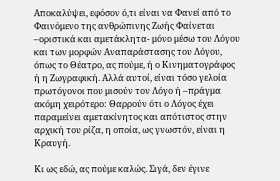Αποκαλύψει, εφόσον ό,τι είναι να Φανεί από το Φαινόμενο της ανθρώπινης Ζωής Φαίνεται –οριστικά και αμετάκλητα- μόνο μέσω του Λόγου και των μορφών Αναπαράστασης του Λόγου, όπως το Θέατρο, ας πούμε, ή ο Κινηματογράφος ή η Ζωγραφική. Αλλά αυτοί, είναι τόσο γελοία πρωτόγονοι που μισούν τον Λόγο ή –πράγμα ακόμη χειρότερο: Θαρρούν ότι ο Λόγος έχει παραμείνει αμετακίνητος και απότιστος στην αρχική του ρίζα, η οποία, ως γνωστόν, είναι η Κραυγή.

Κι ως εδώ, ας πούμε καλώς. Σιγά, δεν έγινε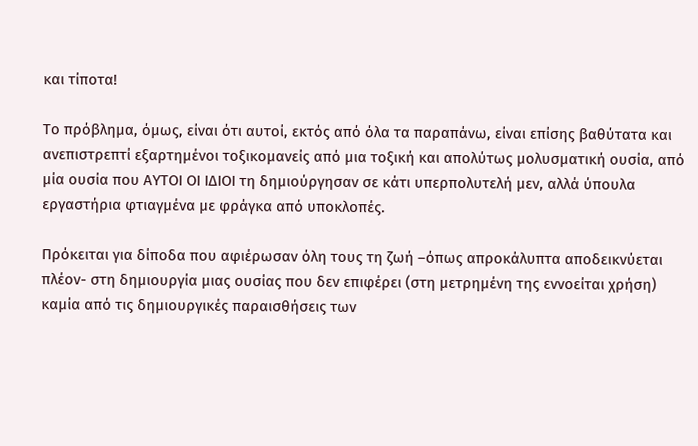και τίποτα!

Το πρόβλημα, όμως, είναι ότι αυτοί, εκτός από όλα τα παραπάνω, είναι επίσης βαθύτατα και ανεπιστρεπτί εξαρτημένοι τοξικομανείς από μια τοξική και απολύτως μολυσματική ουσία, από μία ουσία που ΑΥΤΟΙ ΟΙ ΙΔΙΟΙ τη δημιούργησαν σε κάτι υπερπολυτελή μεν, αλλά ύπουλα εργαστήρια φτιαγμένα με φράγκα από υποκλοπές.

Πρόκειται για δίποδα που αφιέρωσαν όλη τους τη ζωή –όπως απροκάλυπτα αποδεικνύεται πλέον- στη δημιουργία μιας ουσίας που δεν επιφέρει (στη μετρημένη της εννοείται χρήση) καμία από τις δημιουργικές παραισθήσεις των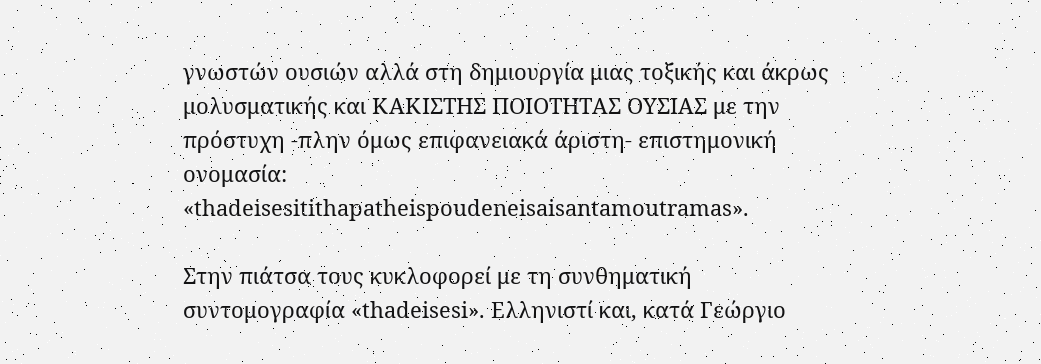γνωστών ουσιών αλλά στη δημιουργία μιας τοξικής και άκρως μολυσματικής και ΚΑΚΙΣΤΗΣ ΠΟΙΟΤΗΤΑΣ ΟΥΣΙΑΣ με την πρόστυχη -πλην όμως επιφανειακά άριστη- επιστημονική ονομασία: «thadeisesitithapatheispoudeneisaisantamoutramas».

Στην πιάτσα τους κυκλοφορεί με τη συνθηματική συντομογραφία «thadeisesi». Ελληνιστί και, κατά Γεώργιο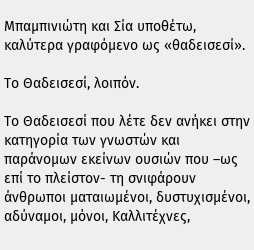Μπαμπινιώτη και Σία υποθέτω, καλύτερα γραφόμενο ως «θαδεισεσί».

Το Θαδεισεσί, λοιπόν.

Το Θαδεισεσί που λέτε δεν ανήκει στην κατηγορία των γνωστών και παράνομων εκείνων ουσιών που –ως επί το πλείστον- τη σνιφάρουν άνθρωποι ματαιωμένοι, δυστυχισμένοι, αδύναμοι, μόνοι, Καλλιτέχνες,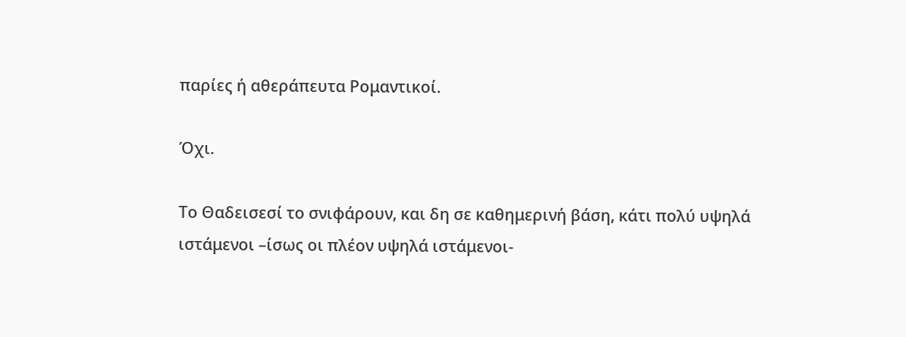παρίες ή αθεράπευτα Ρομαντικοί.

Όχι.

Το Θαδεισεσί το σνιφάρουν, και δη σε καθημερινή βάση, κάτι πολύ υψηλά ιστάμενοι –ίσως οι πλέον υψηλά ιστάμενοι-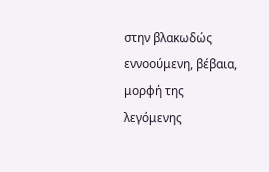στην βλακωδώς εννοούμενη, βέβαια, μορφή της λεγόμενης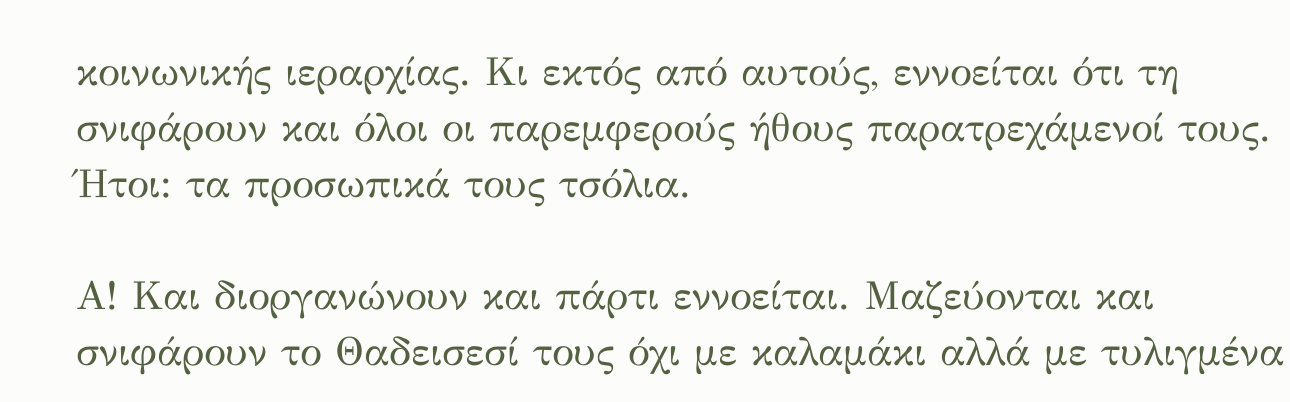κοινωνικής ιεραρχίας. Κι εκτός από αυτούς, εννοείται ότι τη σνιφάρουν και όλοι οι παρεμφερούς ήθους παρατρεχάμενοί τους. Ήτοι: τα προσωπικά τους τσόλια.

Α! Και διοργανώνουν και πάρτι εννοείται. Μαζεύονται και σνιφάρουν το Θαδεισεσί τους όχι με καλαμάκι αλλά με τυλιγμένα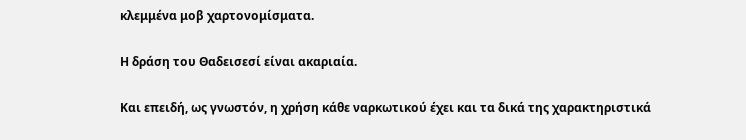κλεμμένα μοβ χαρτονομίσματα.

Η δράση του Θαδεισεσί είναι ακαριαία.

Και επειδή, ως γνωστόν, η χρήση κάθε ναρκωτικού έχει και τα δικά της χαρακτηριστικά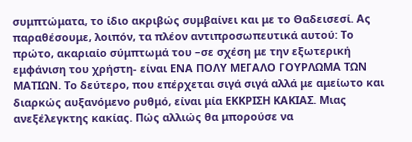συμπτώματα, το ίδιο ακριβώς συμβαίνει και με το Θαδεισεσί. Ας παραθέσουμε, λοιπόν, τα πλέον αντιπροσωπευτικά αυτού: Το πρώτο, ακαριαίο σύμπτωμά του –σε σχέση με την εξωτερική εμφάνιση του χρήστη- είναι ΕΝΑ ΠΟΛΥ ΜΕΓΑΛΟ ΓΟΥΡΛΩΜΑ ΤΩΝ ΜΑΤΙΩΝ. Το δεύτερο, που επέρχεται σιγά σιγά αλλά με αμείωτο και διαρκώς αυξανόμενο ρυθμό, είναι μία ΕΚΚΡΙΣΗ ΚΑΚΙΑΣ. Μιας ανεξέλεγκτης κακίας. Πώς αλλιώς θα μπορούσε να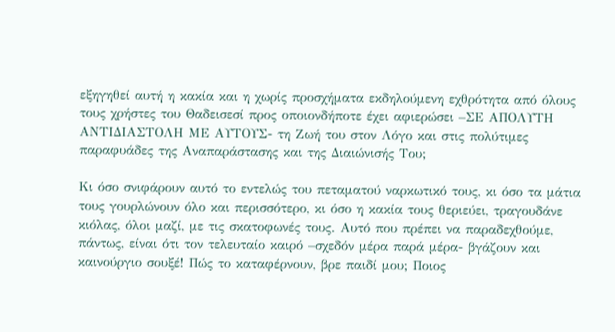εξηγηθεί αυτή η κακία και η χωρίς προσχήματα εκδηλούμενη εχθρότητα από όλους τους χρήστες του Θαδεισεσί προς οποιονδήποτε έχει αφιερώσει –ΣΕ ΑΠΟΛΥΤΗ ΑΝΤΙΔΙΑΣΤΟΛΗ ΜΕ ΑΥΤΟΥΣ- τη Ζωή του στον Λόγο και στις πολύτιμες παραφυάδες της Αναπαράστασης και της Διαιώνισής Του;

Κι όσο σνιφάρουν αυτό το εντελώς του πεταματού ναρκωτικό τους, κι όσο τα μάτια τους γουρλώνουν όλο και περισσότερο, κι όσο η κακία τους θεριεύει, τραγουδάνε κιόλας, όλοι μαζί, με τις σκατοφωνές τους. Αυτό που πρέπει να παραδεχθούμε, πάντως, είναι ότι τον τελευταίο καιρό –σχεδόν μέρα παρά μέρα- βγάζουν και καινούργιο σουξέ! Πώς το καταφέρνουν, βρε παιδί μου; Ποιος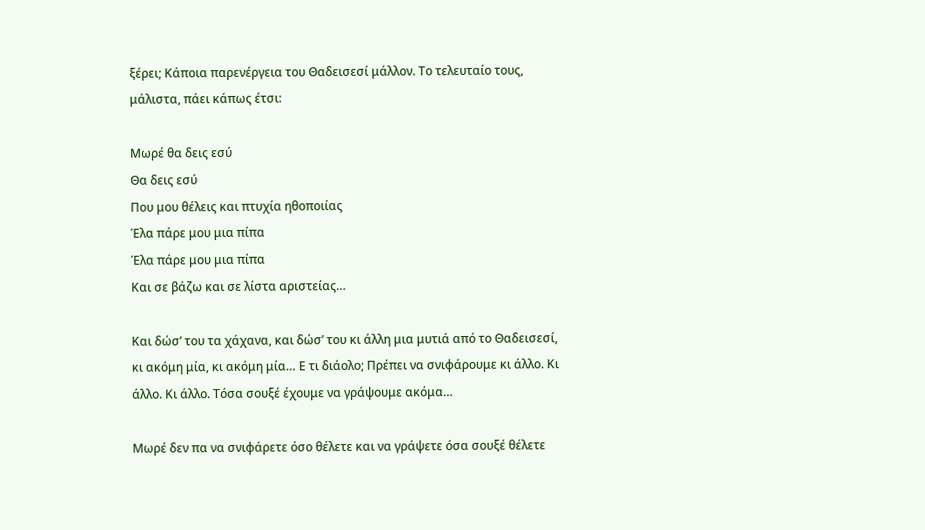ξέρει; Κάποια παρενέργεια του Θαδεισεσί μάλλον. Το τελευταίο τους, μάλιστα, πάει κάπως έτσι:

Μωρέ θα δεις εσύ
Θα δεις εσύ
Που μου θέλεις και πτυχία ηθοποιίας
Έλα πάρε μου μια πίπα
Έλα πάρε μου μια πίπα
Και σε βάζω και σε λίστα αριστείας…

Και δώσ’ του τα χάχανα, και δώσ’ του κι άλλη μια μυτιά από το Θαδεισεσί, κι ακόμη μία, κι ακόμη μία… Ε τι διάολο; Πρέπει να σνιφάρουμε κι άλλο. Κι άλλο. Κι άλλο. Τόσα σουξέ έχουμε να γράψουμε ακόμα…

Μωρέ δεν πα να σνιφάρετε όσο θέλετε και να γράψετε όσα σουξέ θέλετε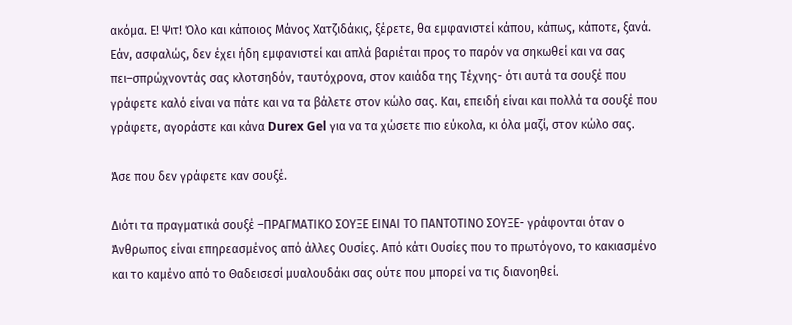ακόμα. Ε! Ψιτ! Όλο και κάποιος Μάνος Χατζιδάκις, ξέρετε, θα εμφανιστεί κάπου, κάπως, κάποτε, ξανά. Εάν, ασφαλώς, δεν έχει ήδη εμφανιστεί και απλά βαριέται προς το παρόν να σηκωθεί και να σας πει–σπρώχνοντάς σας κλοτσηδόν, ταυτόχρονα, στον καιάδα της Τέχνης- ότι αυτά τα σουξέ που γράφετε καλό είναι να πάτε και να τα βάλετε στον κώλο σας. Και, επειδή είναι και πολλά τα σουξέ που γράφετε, αγοράστε και κάνα Durex Gel για να τα χώσετε πιο εύκολα, κι όλα μαζί, στον κώλο σας.

Άσε που δεν γράφετε καν σουξέ.

Διότι τα πραγματικά σουξέ –ΠΡΑΓΜΑΤΙΚΟ ΣΟΥΞΕ ΕΙΝΑΙ ΤΟ ΠΑΝΤΟΤΙΝΟ ΣΟΥΞΕ- γράφονται όταν ο Άνθρωπος είναι επηρεασμένος από άλλες Ουσίες. Από κάτι Ουσίες που το πρωτόγονο, το κακιασμένο και το καμένο από το Θαδεισεσί μυαλουδάκι σας ούτε που μπορεί να τις διανοηθεί.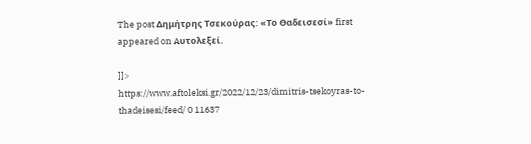The post Δημήτρης Τσεκούρας: «Το Θαδεισεσί» first appeared on Aυτολεξεί.

]]>
https://www.aftoleksi.gr/2022/12/23/dimitris-tsekoyras-to-thadeisesi/feed/ 0 11637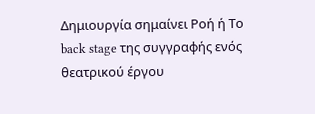Δημιουργία σημαίνει Ροή ή Το back stage της συγγραφής ενός θεατρικού έργου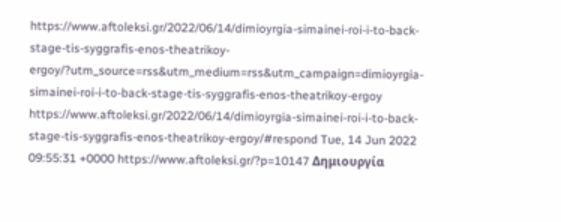https://www.aftoleksi.gr/2022/06/14/dimioyrgia-simainei-roi-i-to-back-stage-tis-syggrafis-enos-theatrikoy-ergoy/?utm_source=rss&utm_medium=rss&utm_campaign=dimioyrgia-simainei-roi-i-to-back-stage-tis-syggrafis-enos-theatrikoy-ergoy https://www.aftoleksi.gr/2022/06/14/dimioyrgia-simainei-roi-i-to-back-stage-tis-syggrafis-enos-theatrikoy-ergoy/#respond Tue, 14 Jun 2022 09:55:31 +0000 https://www.aftoleksi.gr/?p=10147 Δημιουργία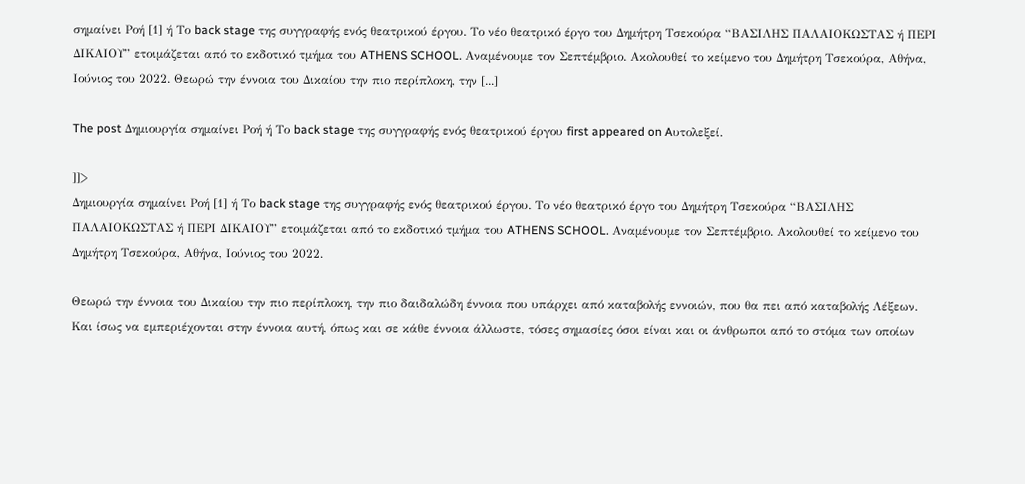σημαίνει Ροή [1] ή Το back stage της συγγραφής ενός θεατρικού έργου. Το νέο θεατρικό έργο του Δημήτρη Τσεκούρα “ΒΑΣΙΛΗΣ ΠΑΛΑΙΟΚΩΣΤΑΣ ή ΠΕΡΙ ΔΙΚΑΙΟΥ” ετοιμάζεται από το εκδοτικό τμήμα του ATHENS SCHOOL. Αναμένουμε τον Σεπτέμβριο. Ακολουθεί το κείμενο του Δημήτρη Τσεκούρα, Αθήνα, Ιούνιος του 2022. Θεωρώ την έννοια του Δικαίου την πιο περίπλοκη, την [...]

The post Δημιουργία σημαίνει Ροή ή Το back stage της συγγραφής ενός θεατρικού έργου first appeared on Aυτολεξεί.

]]>
Δημιουργία σημαίνει Ροή [1] ή Το back stage της συγγραφής ενός θεατρικού έργου. Το νέο θεατρικό έργο του Δημήτρη Τσεκούρα “ΒΑΣΙΛΗΣ ΠΑΛΑΙΟΚΩΣΤΑΣ ή ΠΕΡΙ ΔΙΚΑΙΟΥ” ετοιμάζεται από το εκδοτικό τμήμα του ATHENS SCHOOL. Αναμένουμε τον Σεπτέμβριο. Ακολουθεί το κείμενο του Δημήτρη Τσεκούρα, Αθήνα, Ιούνιος του 2022.

Θεωρώ την έννοια του Δικαίου την πιο περίπλοκη, την πιο δαιδαλώδη έννοια που υπάρχει από καταβολής εννοιών, που θα πει από καταβολής Λέξεων. Και ίσως να εμπεριέχονται στην έννοια αυτή, όπως και σε κάθε έννοια άλλωστε, τόσες σημασίες όσοι είναι και οι άνθρωποι από το στόμα των οποίων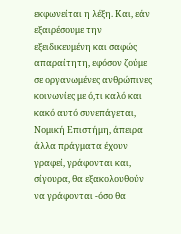εκφωνείται η λέξη. Και, εάν εξαιρέσουμε την εξειδικευμένη και σαφώς απαραίτητη, εφόσον ζούμε σε οργανωμένες ανθρώπινες κοινωνίες με ό,τι καλό και κακό αυτό συνεπάγεται, Νομική Επιστήμη, άπειρα άλλα πράγματα έχουν γραφεί, γράφονται και, σίγουρα, θα εξακολουθούν να γράφονται -όσο θα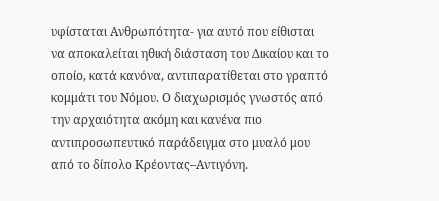υφίσταται Ανθρωπότητα- για αυτό που είθισται να αποκαλείται ηθική διάσταση του Δικαίου και το οποίο, κατά κανόνα, αντιπαρατίθεται στο γραπτό κομμάτι του Νόμου. Ο διαχωρισμός γνωστός από την αρχαιότητα ακόμη και κανένα πιο αντιπροσωπευτικό παράδειγμα στο μυαλό μου από το δίπολο Κρέοντας–Αντιγόνη.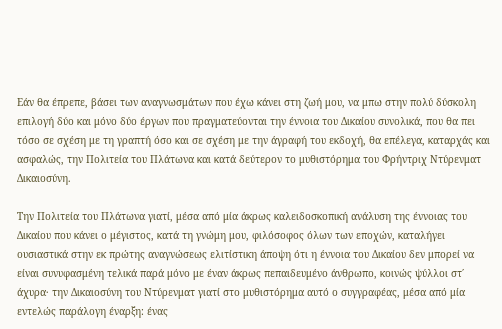Εάν θα έπρεπε, βάσει των αναγνωσμάτων που έχω κάνει στη ζωή μου, να μπω στην πολύ δύσκολη επιλογή δύο και μόνο δύο έργων που πραγματεύονται την έννοια του Δικαίου συνολικά, που θα πει τόσο σε σχέση με τη γραπτή όσο και σε σχέση με την άγραφή του εκδοχή, θα επέλεγα, καταρχάς και ασφαλώς, την Πολιτεία του Πλάτωνα και κατά δεύτερον το μυθιστόρημα του Φρήντριχ Ντύρενματ Δικαιοσύνη.

Την Πολιτεία του Πλάτωνα γιατί, μέσα από μία άκρως καλειδοσκοπική ανάλυση της έννοιας του Δικαίου που κάνει ο μέγιστος, κατά τη γνώμη μου, φιλόσοφος όλων των εποχών, καταλήγει ουσιαστικά στην εκ πρώτης αναγνώσεως ελιτίστικη άποψη ότι η έννοια του Δικαίου δεν μπορεί να είναι συνυφασμένη τελικά παρά μόνο με έναν άκρως πεπαιδευμένο άνθρωπο, κοινώς ψύλλοι στ΄ άχυρα· την Δικαιοσύνη του Ντύρενματ γιατί στο μυθιστόρημα αυτό ο συγγραφέας, μέσα από μία εντελώς παράλογη έναρξη: ένας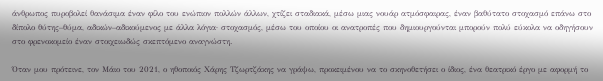άνθρωπος πυροβολεί θανάσιμα έναν φίλο του ενώπιον πολλών άλλων, χτίζει σταδιακά, μέσω μιας νουάρ ατμόσφαιρας, έναν βαθύτατο στοχασμό επάνω στο δίπολο θύτης–θύμα, αδικών–αδικούμενος με άλλα λόγια· στοχασμός, μέσω του οποίου οι ανατροπές που δημιουργούνται μπορούν πολύ εύκολα να οδηγήσουν στο φρενοκομείο έναν στοιχειωδώς σκεπτόμενο αναγνώστη.

Όταν μου πρότεινε, τον Μάιο του 2021, ο ηθοποιός Χάρης Τζωρτζάκης να γράψω, προκειμένου να το σκηνοθετήσει ο ίδιος, ένα θεατρικό έργο με αφορμή το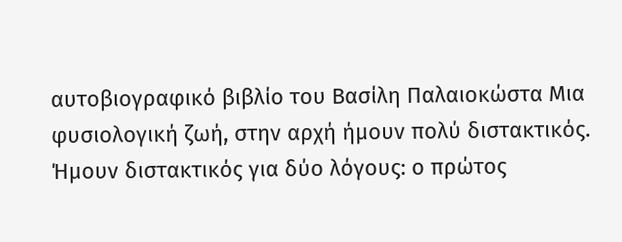αυτοβιογραφικό βιβλίο του Βασίλη Παλαιοκώστα Μια φυσιολογική ζωή, στην αρχή ήμουν πολύ διστακτικός. Ήμουν διστακτικός για δύο λόγους: ο πρώτος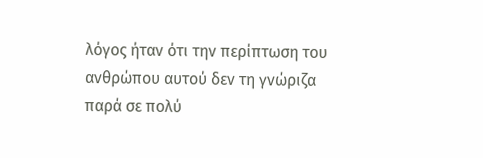λόγος ήταν ότι την περίπτωση του ανθρώπου αυτού δεν τη γνώριζα παρά σε πολύ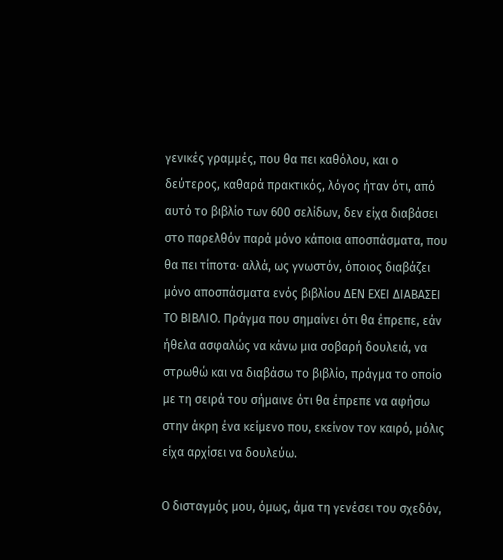γενικές γραμμές, που θα πει καθόλου, και ο δεύτερος, καθαρά πρακτικός, λόγος ήταν ότι, από αυτό το βιβλίο των 600 σελίδων, δεν είχα διαβάσει στο παρελθόν παρά μόνο κάποια αποσπάσματα, που θα πει τίποτα· αλλά, ως γνωστόν, όποιος διαβάζει μόνο αποσπάσματα ενός βιβλίου ΔΕΝ ΕΧΕΙ ΔΙΑΒΑΣΕΙ ΤΟ ΒΙΒΛΙΟ. Πράγμα που σημαίνει ότι θα έπρεπε, εάν ήθελα ασφαλώς να κάνω μια σοβαρή δουλειά, να στρωθώ και να διαβάσω το βιβλίο, πράγμα το οποίο με τη σειρά του σήμαινε ότι θα έπρεπε να αφήσω στην άκρη ένα κείμενο που, εκείνον τον καιρό, μόλις είχα αρχίσει να δουλεύω.

Ο δισταγμός μου, όμως, άμα τη γενέσει του σχεδόν,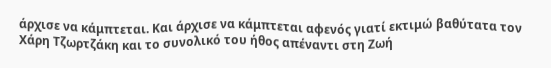άρχισε να κάμπτεται. Και άρχισε να κάμπτεται αφενός γιατί εκτιμώ βαθύτατα τον Χάρη Τζωρτζάκη και το συνολικό του ήθος απέναντι στη Ζωή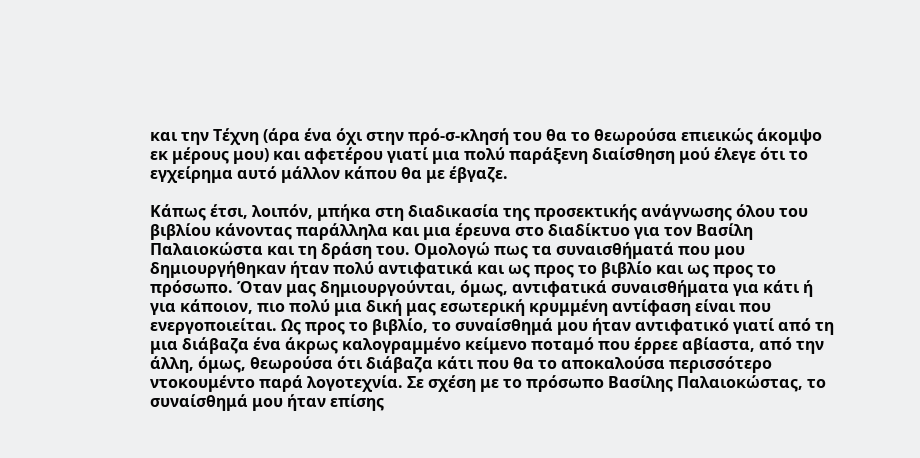και την Τέχνη (άρα ένα όχι στην πρό-σ-κλησή του θα το θεωρούσα επιεικώς άκομψο εκ μέρους μου) και αφετέρου γιατί μια πολύ παράξενη διαίσθηση μού έλεγε ότι το εγχείρημα αυτό μάλλον κάπου θα με έβγαζε.

Κάπως έτσι, λοιπόν, μπήκα στη διαδικασία της προσεκτικής ανάγνωσης όλου του βιβλίου κάνοντας παράλληλα και μια έρευνα στο διαδίκτυο για τον Βασίλη Παλαιοκώστα και τη δράση του. Ομολογώ πως τα συναισθήματά που μου δημιουργήθηκαν ήταν πολύ αντιφατικά και ως προς το βιβλίο και ως προς το πρόσωπο. Όταν μας δημιουργούνται, όμως, αντιφατικά συναισθήματα για κάτι ή για κάποιον, πιο πολύ μια δική μας εσωτερική κρυμμένη αντίφαση είναι που ενεργοποιείται. Ως προς το βιβλίο, το συναίσθημά μου ήταν αντιφατικό γιατί από τη μια διάβαζα ένα άκρως καλογραμμένο κείμενο ποταμό που έρρεε αβίαστα, από την άλλη, όμως, θεωρούσα ότι διάβαζα κάτι που θα το αποκαλούσα περισσότερο ντοκουμέντο παρά λογοτεχνία. Σε σχέση με το πρόσωπο Βασίλης Παλαιοκώστας, το συναίσθημά μου ήταν επίσης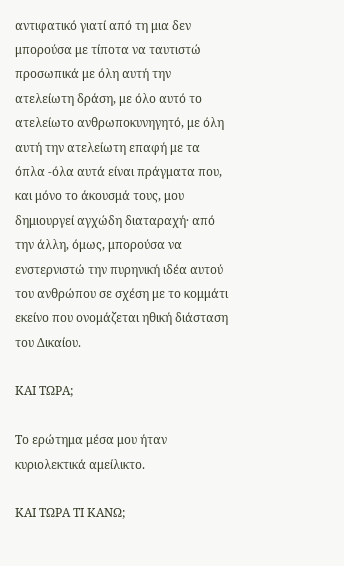αντιφατικό γιατί από τη μια δεν μπορούσα με τίποτα να ταυτιστώ προσωπικά με όλη αυτή την ατελείωτη δράση, με όλο αυτό το ατελείωτο ανθρωποκυνηγητό, με όλη αυτή την ατελείωτη επαφή με τα όπλα -όλα αυτά είναι πράγματα που, και μόνο το άκουσμά τους, μου δημιουργεί αγχώδη διαταραχή· από την άλλη, όμως, μπορούσα να ενστερνιστώ την πυρηνική ιδέα αυτού του ανθρώπου σε σχέση με το κομμάτι εκείνο που ονομάζεται ηθική διάσταση του Δικαίου.

ΚΑΙ ΤΩΡΑ;

Το ερώτημα μέσα μου ήταν κυριολεκτικά αμείλικτο.

ΚΑΙ ΤΩΡΑ ΤΙ ΚΑΝΩ;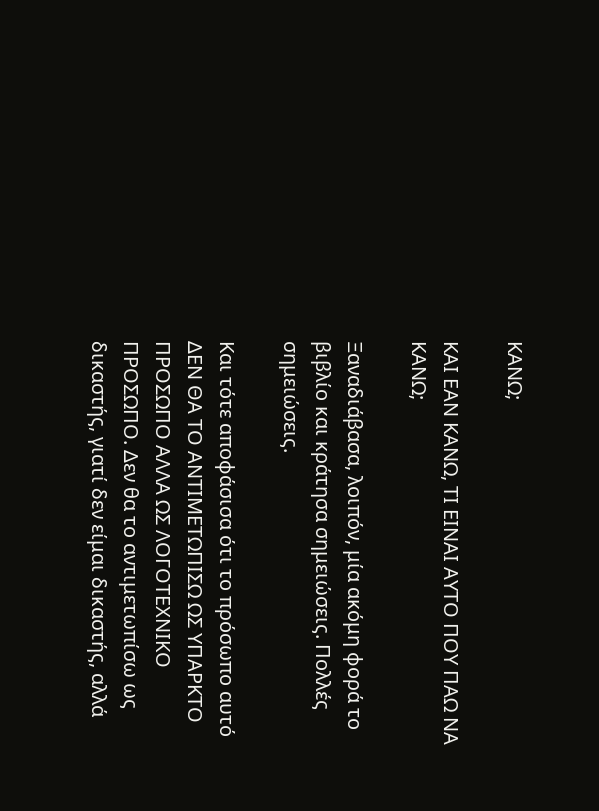ΚΑΝΩ;

ΚΑΙ ΕΑΝ ΚΑΝΩ, ΤΙ ΕΙΝΑΙ ΑΥΤΟ ΠΟΥ ΠΑΩ ΝΑ ΚΑΝΩ;

Ξαναδιάβασα, λοιπόν, μία ακόμη φορά το βιβλίο και κράτησα σημειώσεις. Πολλές σημειώσεις.

Και τότε αποφάσισα ότι το πρόσωπο αυτό ΔΕΝ ΘΑ ΤΟ ΑΝΤΙΜΕΤΩΠΙΣΩ ΩΣ ΥΠΑΡΚΤΟ ΠΡΟΣΩΠΟ ΑΛΛΑ ΩΣ ΛΟΓΟΤΕΧΝΙΚΟ ΠΡΟΣΩΠΟ. Δεν θα το αντιμετωπίσω ως δικαστής, γιατί δεν είμαι δικαστής, αλλά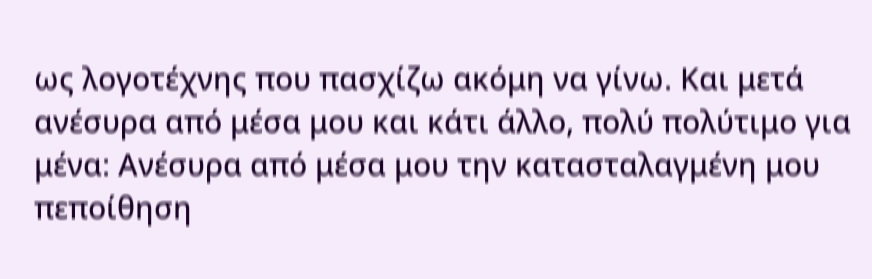ως λογοτέχνης που πασχίζω ακόμη να γίνω. Και μετά ανέσυρα από μέσα μου και κάτι άλλο, πολύ πολύτιμο για μένα: Ανέσυρα από μέσα μου την κατασταλαγμένη μου πεποίθηση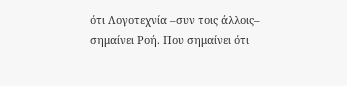ότι Λογοτεχνία –συν τοις άλλοις– σημαίνει Ροή. Που σημαίνει ότι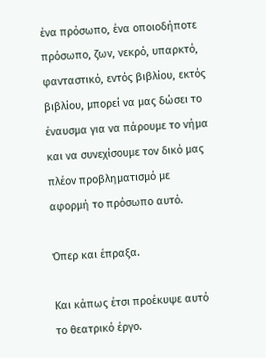ένα πρόσωπο, ένα οποιοδήποτε πρόσωπο, ζων, νεκρό, υπαρκτό, φανταστικό, εντός βιβλίου, εκτός βιβλίου, μπορεί να μας δώσει το έναυσμα για να πάρουμε το νήμα και να συνεχίσουμε τον δικό μας πλέον προβληματισμό με αφορμή το πρόσωπο αυτό.

Όπερ και έπραξα.

Και κάπως έτσι προέκυψε αυτό το θεατρικό έργο.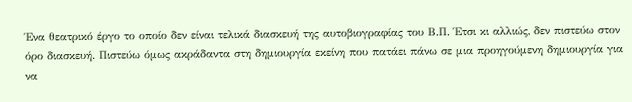Ένα θεατρικό έργο το οποίο δεν είναι τελικά διασκευή της αυτοβιογραφίας του Β.Π. Έτσι κι αλλιώς, δεν πιστεύω στον όρο διασκευή. Πιστεύω όμως ακράδαντα στη δημιουργία εκείνη που πατάει πάνω σε μια προηγούμενη δημιουργία για να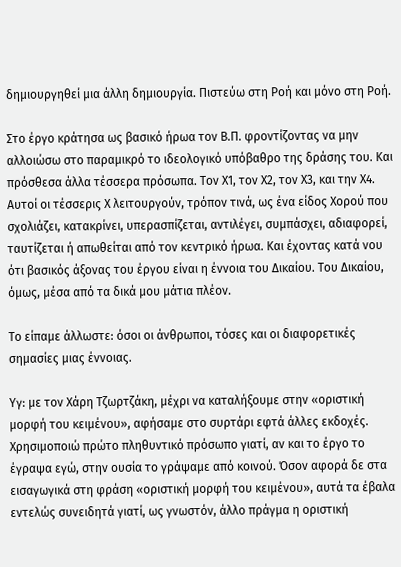δημιουργηθεί μια άλλη δημιουργία. Πιστεύω στη Ροή και μόνο στη Ροή.

Στο έργο κράτησα ως βασικό ήρωα τον Β.Π. φροντίζοντας να μην αλλοιώσω στο παραμικρό το ιδεολογικό υπόβαθρο της δράσης του. Και πρόσθεσα άλλα τέσσερα πρόσωπα. Τον Χ1, τον Χ2, τον Χ3, και την Χ4. Αυτοί οι τέσσερις Χ λειτουργούν, τρόπον τινά, ως ένα είδος Χορού που σχολιάζει, κατακρίνει, υπερασπίζεται, αντιλέγει, συμπάσχει, αδιαφορεί, ταυτίζεται ή απωθείται από τον κεντρικό ήρωα. Και έχοντας κατά νου ότι βασικός άξονας του έργου είναι η έννοια του Δικαίου. Του Δικαίου, όμως, μέσα από τα δικά μου μάτια πλέον.

Το είπαμε άλλωστε: όσοι οι άνθρωποι, τόσες και οι διαφορετικές σημασίες μιας έννοιας.

Υγ: με τον Χάρη Τζωρτζάκη, μέχρι να καταλήξουμε στην «οριστική μορφή του κειμένου», αφήσαμε στο συρτάρι εφτά άλλες εκδοχές. Χρησιμοποιώ πρώτο πληθυντικό πρόσωπο γιατί, αν και το έργο το έγραψα εγώ, στην ουσία το γράψαμε από κοινού. Όσον αφορά δε στα εισαγωγικά στη φράση «οριστική μορφή του κειμένου», αυτά τα έβαλα εντελώς συνειδητά γιατί, ως γνωστόν, άλλο πράγμα η οριστική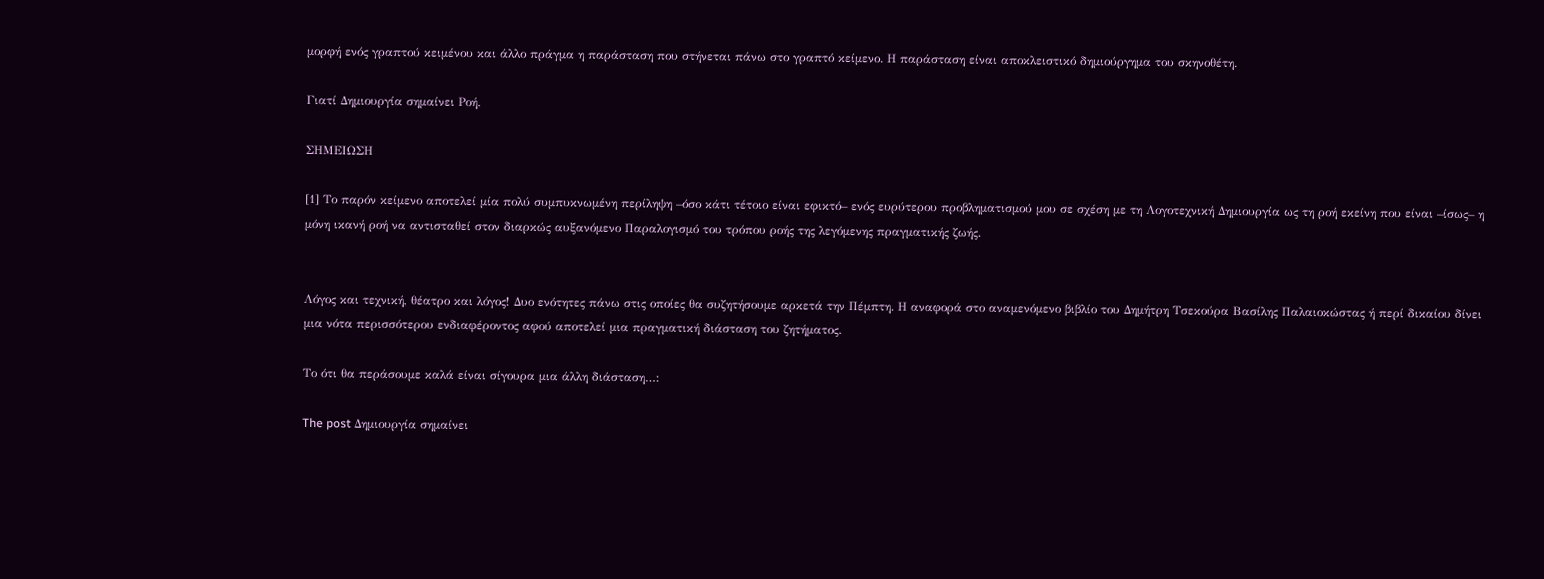μορφή ενός γραπτού κειμένου και άλλο πράγμα η παράσταση που στήνεται πάνω στο γραπτό κείμενο. Η παράσταση είναι αποκλειστικό δημιούργημα του σκηνοθέτη.

Γιατί Δημιουργία σημαίνει Ροή.

ΣΗΜΕΙΩΣΗ

[1] Το παρόν κείμενο αποτελεί μία πολύ συμπυκνωμένη περίληψη –όσο κάτι τέτοιο είναι εφικτό– ενός ευρύτερου προβληματισμού μου σε σχέση με τη Λογοτεχνική Δημιουργία ως τη ροή εκείνη που είναι –ίσως– η μόνη ικανή ροή να αντισταθεί στον διαρκώς αυξανόμενο Παραλογισμό του τρόπου ροής της λεγόμενης πραγματικής ζωής.


Λόγος και τεχνική, θέατρο και λόγος! Δυο ενότητες πάνω στις οποίες θα συζητήσουμε αρκετά την Πέμπτη. Η αναφορά στο αναμενόμενο βιβλίο του Δημήτρη Τσεκούρα Βασίλης Παλαιοκώστας ή περί δικαίου δίνει μια νότα περισσότερου ενδιαφέροντος αφού αποτελεί μια πραγματική διάσταση του ζητήματος.

Το ότι θα περάσουμε καλά είναι σίγουρα μια άλλη διάσταση…:

The post Δημιουργία σημαίνει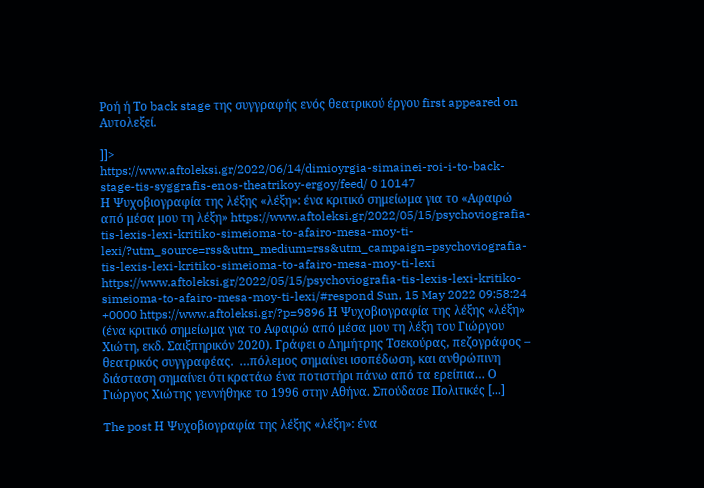Ροή ή Το back stage της συγγραφής ενός θεατρικού έργου first appeared on Aυτολεξεί.

]]>
https://www.aftoleksi.gr/2022/06/14/dimioyrgia-simainei-roi-i-to-back-stage-tis-syggrafis-enos-theatrikoy-ergoy/feed/ 0 10147
Η Ψυχοβιογραφία της λέξης «λέξη»: ένα κριτικό σημείωμα για το «Αφαιρώ από μέσα μου τη λέξη» https://www.aftoleksi.gr/2022/05/15/psychoviografia-tis-lexis-lexi-kritiko-simeioma-to-afairo-mesa-moy-ti-lexi/?utm_source=rss&utm_medium=rss&utm_campaign=psychoviografia-tis-lexis-lexi-kritiko-simeioma-to-afairo-mesa-moy-ti-lexi https://www.aftoleksi.gr/2022/05/15/psychoviografia-tis-lexis-lexi-kritiko-simeioma-to-afairo-mesa-moy-ti-lexi/#respond Sun, 15 May 2022 09:58:24 +0000 https://www.aftoleksi.gr/?p=9896 Η Ψυχοβιογραφία της λέξης «λέξη» (ένα κριτικό σημείωμα για το Αφαιρώ από μέσα μου τη λέξη του Γιώργου Χιώτη, εκδ. Σαιξπηρικόν 2020). Γράφει ο Δημήτρης Τσεκούρας, πεζογράφος – θεατρικός συγγραφέας.  …πόλεμος σημαίνει ισοπέδωση, και ανθρώπινη διάσταση σημαίνει ότι κρατάω ένα ποτιστήρι πάνω από τα ερείπια… Ο Γιώργος Χιώτης γεννήθηκε το 1996 στην Αθήνα. Σπούδασε Πολιτικές [...]

The post Η Ψυχοβιογραφία της λέξης «λέξη»: ένα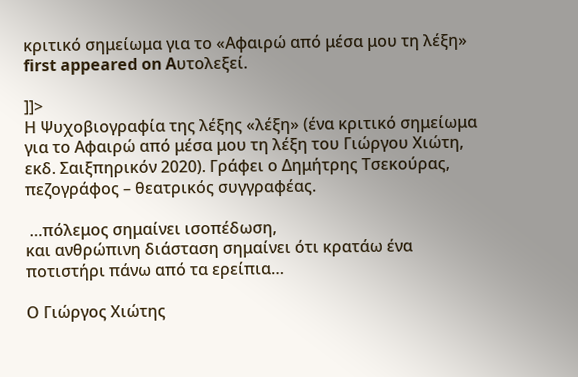κριτικό σημείωμα για το «Αφαιρώ από μέσα μου τη λέξη» first appeared on Aυτολεξεί.

]]>
Η Ψυχοβιογραφία της λέξης «λέξη» (ένα κριτικό σημείωμα για το Αφαιρώ από μέσα μου τη λέξη του Γιώργου Χιώτη, εκδ. Σαιξπηρικόν 2020). Γράφει ο Δημήτρης Τσεκούρας, πεζογράφος – θεατρικός συγγραφέας.

 …πόλεμος σημαίνει ισοπέδωση,
και ανθρώπινη διάσταση σημαίνει ότι κρατάω ένα ποτιστήρι πάνω από τα ερείπια…

Ο Γιώργος Χιώτης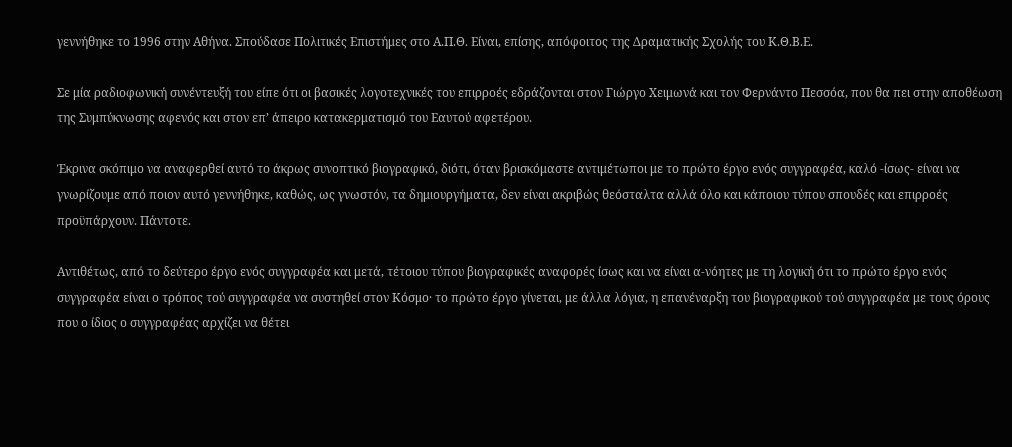γεννήθηκε το 1996 στην Αθήνα. Σπούδασε Πολιτικές Επιστήμες στο Α.Π.Θ. Είναι, επίσης, απόφοιτος της Δραματικής Σχολής του Κ.Θ.Β.Ε.

Σε μία ραδιοφωνική συνέντευξή του είπε ότι οι βασικές λογοτεχνικές του επιρροές εδράζονται στον Γιώργο Χειμωνά και τον Φερνάντο Πεσσόα, που θα πει στην αποθέωση της Συμπύκνωσης αφενός και στον επ’ άπειρο κατακερματισμό του Εαυτού αφετέρου.

Έκρινα σκόπιμο να αναφερθεί αυτό το άκρως συνοπτικό βιογραφικό, διότι, όταν βρισκόμαστε αντιμέτωποι με το πρώτο έργο ενός συγγραφέα, καλό -ίσως- είναι να γνωρίζουμε από ποιον αυτό γεννήθηκε, καθώς, ως γνωστόν, τα δημιουργήματα, δεν είναι ακριβώς θεόσταλτα αλλά όλο και κάποιου τύπου σπουδές και επιρροές προϋπάρχουν. Πάντοτε.

Αντιθέτως, από το δεύτερο έργο ενός συγγραφέα και μετά, τέτοιου τύπου βιογραφικές αναφορές ίσως και να είναι α-νόητες με τη λογική ότι το πρώτο έργο ενός συγγραφέα είναι ο τρόπος τού συγγραφέα να συστηθεί στον Κόσμο· το πρώτο έργο γίνεται, με άλλα λόγια, η επανέναρξη του βιογραφικού τού συγγραφέα με τους όρους που ο ίδιος ο συγγραφέας αρχίζει να θέτει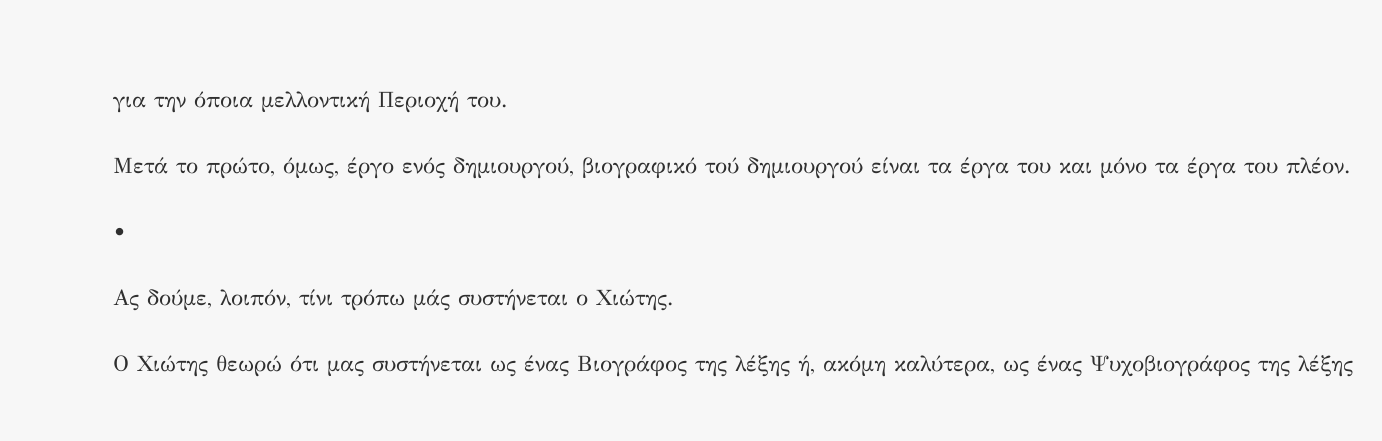για την όποια μελλοντική Περιοχή του.

Μετά το πρώτο, όμως, έργο ενός δημιουργού, βιογραφικό τού δημιουργού είναι τα έργα του και μόνο τα έργα του πλέον.

•

Ας δούμε, λοιπόν, τίνι τρόπω μάς συστήνεται ο Χιώτης.

Ο Χιώτης θεωρώ ότι μας συστήνεται ως ένας Βιογράφος της λέξης ή, ακόμη καλύτερα, ως ένας Ψυχοβιογράφος της λέξης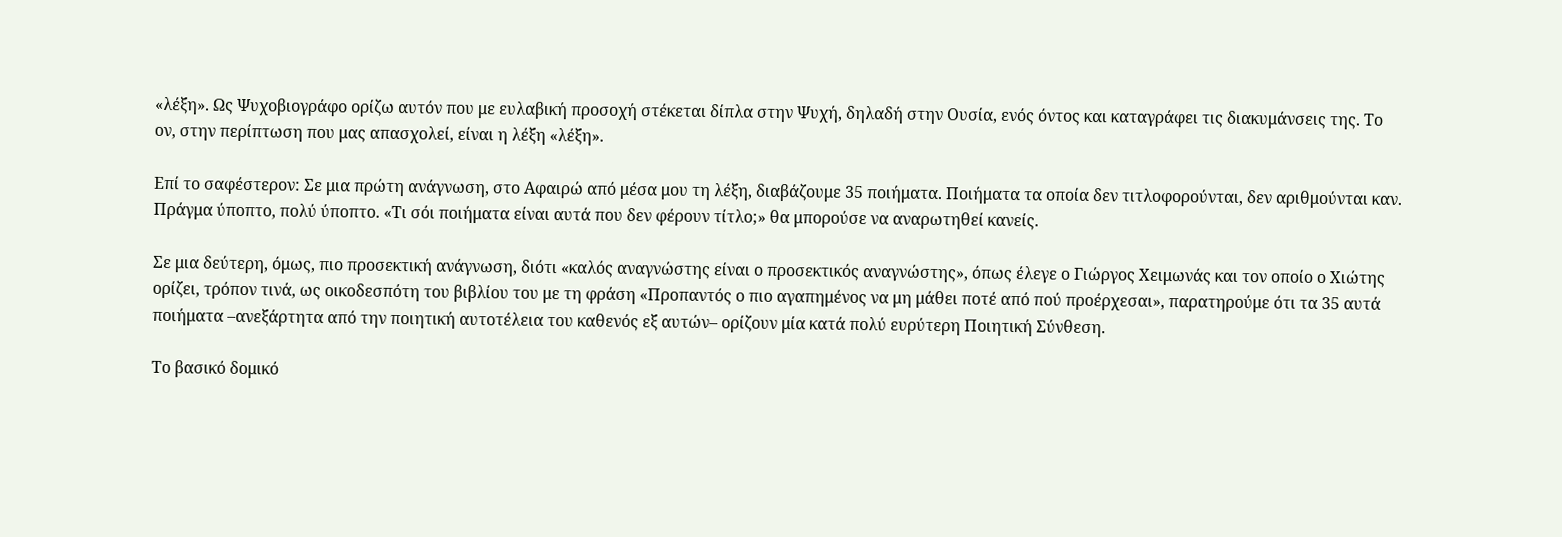«λέξη». Ως Ψυχοβιογράφο ορίζω αυτόν που με ευλαβική προσοχή στέκεται δίπλα στην Ψυχή, δηλαδή στην Ουσία, ενός όντος και καταγράφει τις διακυμάνσεις της. Το ον, στην περίπτωση που μας απασχολεί, είναι η λέξη «λέξη».

Επί το σαφέστερον: Σε μια πρώτη ανάγνωση, στο Αφαιρώ από μέσα μου τη λέξη, διαβάζουμε 35 ποιήματα. Ποιήματα τα οποία δεν τιτλοφορούνται, δεν αριθμούνται καν. Πράγμα ύποπτο, πολύ ύποπτο. «Τι σόι ποιήματα είναι αυτά που δεν φέρουν τίτλο;» θα μπορούσε να αναρωτηθεί κανείς.

Σε μια δεύτερη, όμως, πιο προσεκτική ανάγνωση, διότι «καλός αναγνώστης είναι ο προσεκτικός αναγνώστης», όπως έλεγε ο Γιώργος Χειμωνάς και τον οποίο ο Χιώτης ορίζει, τρόπον τινά, ως οικοδεσπότη του βιβλίου του με τη φράση «Προπαντός ο πιο αγαπημένος να μη μάθει ποτέ από πού προέρχεσαι», παρατηρούμε ότι τα 35 αυτά ποιήματα –ανεξάρτητα από την ποιητική αυτοτέλεια του καθενός εξ αυτών– ορίζουν μία κατά πολύ ευρύτερη Ποιητική Σύνθεση.

Το βασικό δομικό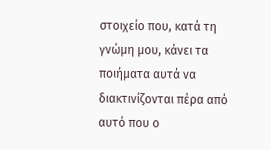στοιχείο που, κατά τη γνώμη μου, κάνει τα ποιήματα αυτά να διακτινίζονται πέρα από αυτό που ο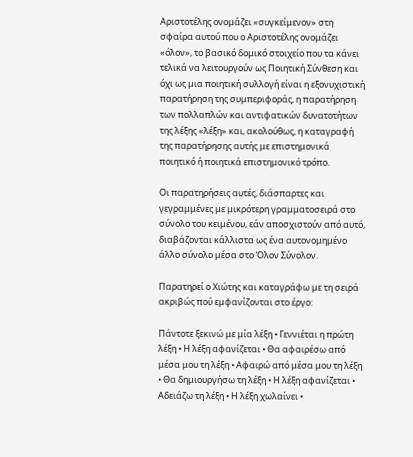Αριστοτέλης ονομάζει «συγκείμενον» στη σφαίρα αυτού που ο Αριστοτέλης ονομάζει «όλον», το βασικό δομικό στοιχείο που τα κάνει τελικά να λειτουργούν ως Ποιητική Σύνθεση και όχι ως μια ποιητική συλλογή είναι η εξονυχιστική παρατήρηση της συμπεριφοράς, η παρατήρηση των πολλαπλών και αντιφατικών δυνατοτήτων της λέξης «λέξη» και, ακολούθως, η καταγραφή της παρατήρησης αυτής με επιστημονικά ποιητικό ή ποιητικά επιστημονικό τρόπο.

Οι παρατηρήσεις αυτές, διάσπαρτες και γεγραμμένες με μικρότερη γραμματοσειρά στο σύνολο του κειμένου, εάν αποσχιστούν από αυτό, διαβάζονται κάλλιστα ως ένα αυτονομημένο άλλο σύνολο μέσα στο Όλον Σύνολον.

Παρατηρεί ο Χιώτης και καταγράφω με τη σειρά ακριβώς πού εμφανίζονται στο έργο:

Πάντοτε ξεκινώ με μία λέξη • Γεννιέται η πρώτη λέξη • Η λέξη αφανίζεται • Θα αφαιρέσω από μέσα μου τη λέξη • Αφαιρώ από μέσα μου τη λέξη • Θα δημιουργήσω τη λέξη • Η λέξη αφανίζεται • Αδειάζω τη λέξη • Η λέξη χωλαίνει •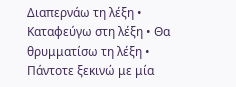Διαπερνάω τη λέξη • Καταφεύγω στη λέξη • Θα θρυμματίσω τη λέξη • Πάντοτε ξεκινώ με μία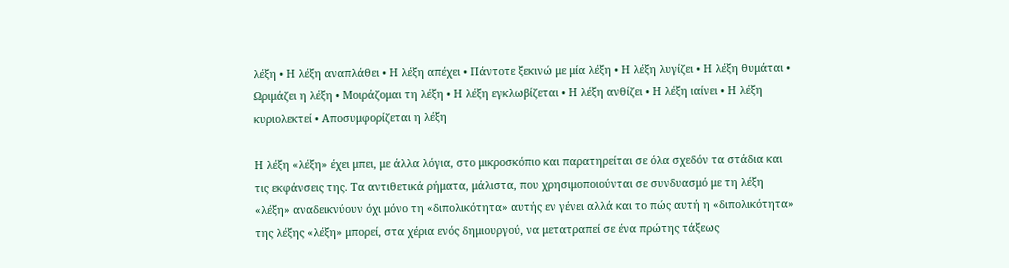λέξη • Η λέξη αναπλάθει • Η λέξη απέχει • Πάντοτε ξεκινώ με μία λέξη • Η λέξη λυγίζει • Η λέξη θυμάται • Ωριμάζει η λέξη • Μοιράζομαι τη λέξη • Η λέξη εγκλωβίζεται • Η λέξη ανθίζει • Η λέξη ιαίνει • Η λέξη κυριολεκτεί • Αποσυμφορίζεται η λέξη

Η λέξη «λέξη» έχει μπει, με άλλα λόγια, στο μικροσκόπιο και παρατηρείται σε όλα σχεδόν τα στάδια και τις εκφάνσεις της. Τα αντιθετικά ρήματα, μάλιστα, που χρησιμοποιούνται σε συνδυασμό με τη λέξη «λέξη» αναδεικνύουν όχι μόνο τη «διπολικότητα» αυτής εν γένει αλλά και το πώς αυτή η «διπολικότητα» της λέξης «λέξη» μπορεί, στα χέρια ενός δημιουργού, να μετατραπεί σε ένα πρώτης τάξεως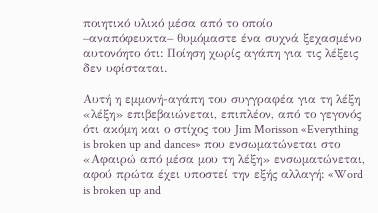ποιητικό υλικό μέσα από το οποίο –αναπόφευκτα– θυμόμαστε ένα συχνά ξεχασμένο αυτονόητο ότι: Ποίηση χωρίς αγάπη για τις λέξεις δεν υφίσταται.

Αυτή η εμμονή-αγάπη του συγγραφέα για τη λέξη «λέξη» επιβεβαιώνεται, επιπλέον, από το γεγονός ότι ακόμη και ο στίχος του Jim Morisson «Everything is broken up and dances» που ενσωματώνεται στο «Αφαιρώ από μέσα μου τη λέξη» ενσωματώνεται, αφού πρώτα έχει υποστεί την εξής αλλαγή: «Word is broken up and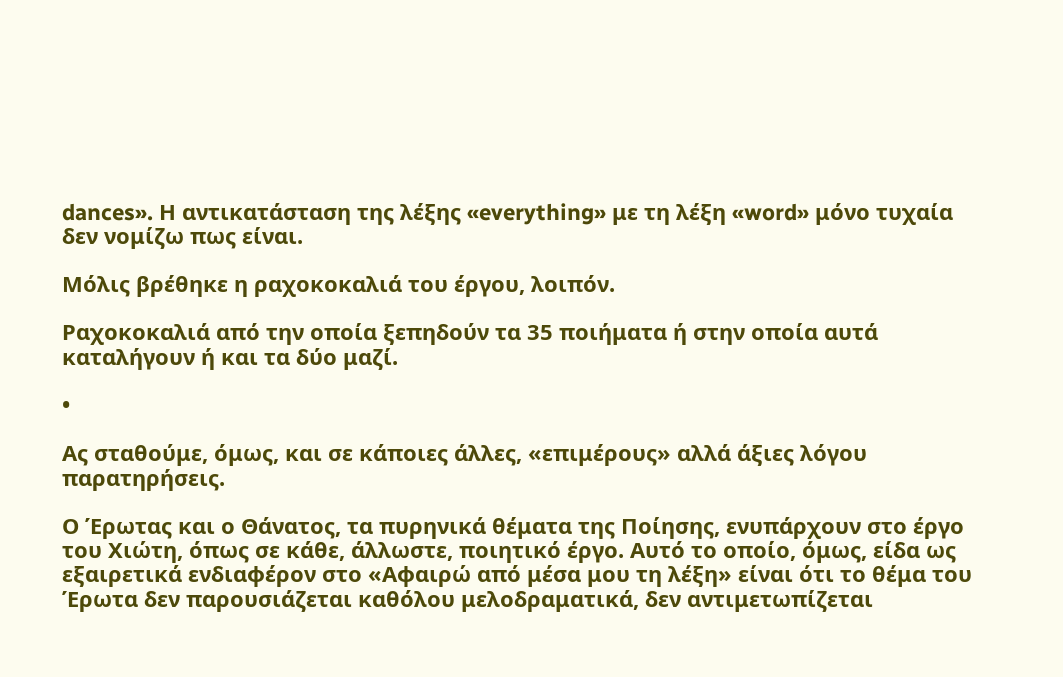dances». Η αντικατάσταση της λέξης «everything» με τη λέξη «word» μόνο τυχαία δεν νομίζω πως είναι.

Μόλις βρέθηκε η ραχοκοκαλιά του έργου, λοιπόν.

Ραχοκοκαλιά από την οποία ξεπηδούν τα 35 ποιήματα ή στην οποία αυτά καταλήγουν ή και τα δύο μαζί.

•

Ας σταθούμε, όμως, και σε κάποιες άλλες, «επιμέρους» αλλά άξιες λόγου παρατηρήσεις.

Ο Έρωτας και ο Θάνατος, τα πυρηνικά θέματα της Ποίησης, ενυπάρχουν στο έργο του Χιώτη, όπως σε κάθε, άλλωστε, ποιητικό έργο. Αυτό το οποίο, όμως, είδα ως εξαιρετικά ενδιαφέρον στο «Αφαιρώ από μέσα μου τη λέξη» είναι ότι το θέμα του Έρωτα δεν παρουσιάζεται καθόλου μελοδραματικά, δεν αντιμετωπίζεται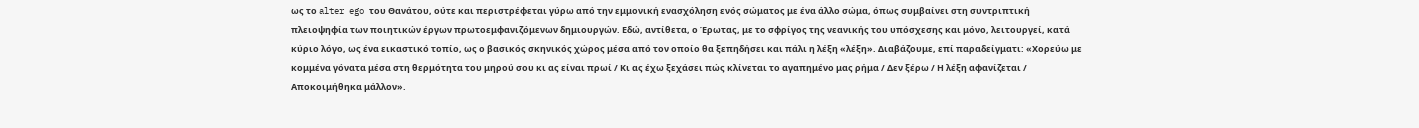ως το alter ego του Θανάτου, ούτε και περιστρέφεται γύρω από την εμμονική ενασχόληση ενός σώματος με ένα άλλο σώμα, όπως συμβαίνει στη συντριπτική πλειοψηφία των ποιητικών έργων πρωτοεμφανιζόμενων δημιουργών. Εδώ, αντίθετα, ο Έρωτας, με το σφρίγος της νεανικής του υπόσχεσης και μόνο, λειτουργεί, κατά κύριο λόγο, ως ένα εικαστικό τοπίο, ως ο βασικός σκηνικός χώρος μέσα από τον οποίο θα ξεπηδήσει και πάλι η λέξη «λέξη». Διαβάζουμε, επί παραδείγματι: «Χορεύω με κομμένα γόνατα μέσα στη θερμότητα του μηρού σου κι ας είναι πρωί / Κι ας έχω ξεχάσει πώς κλίνεται το αγαπημένο μας ρήμα / Δεν ξέρω / Η λέξη αφανίζεται / Αποκοιμήθηκα μάλλον».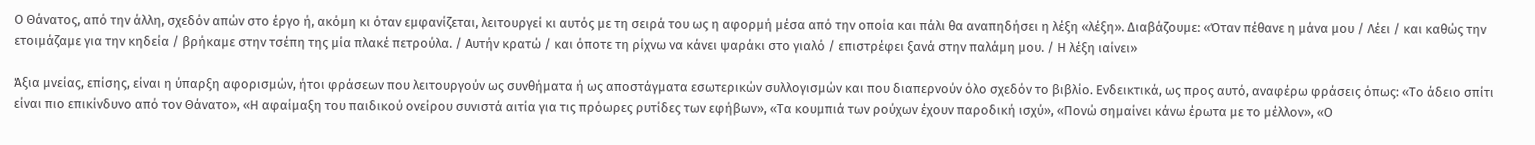Ο Θάνατος, από την άλλη, σχεδόν απών στο έργο ή, ακόμη κι όταν εμφανίζεται, λειτουργεί κι αυτός με τη σειρά του ως η αφορμή μέσα από την οποία και πάλι θα αναπηδήσει η λέξη «λέξη». Διαβάζουμε: «Όταν πέθανε η μάνα μου / Λέει / και καθώς την ετοιμάζαμε για την κηδεία / βρήκαμε στην τσέπη της μία πλακέ πετρούλα. / Αυτήν κρατώ / και όποτε τη ρίχνω να κάνει ψαράκι στο γιαλό / επιστρέφει ξανά στην παλάμη μου. / Η λέξη ιαίνει»

Άξια μνείας, επίσης, είναι η ύπαρξη αφορισμών, ήτοι φράσεων που λειτουργούν ως συνθήματα ή ως αποστάγματα εσωτερικών συλλογισμών και που διαπερνούν όλο σχεδόν το βιβλίο. Ενδεικτικά, ως προς αυτό, αναφέρω φράσεις όπως: «Το άδειο σπίτι είναι πιο επικίνδυνο από τον Θάνατο», «Η αφαίμαξη του παιδικού ονείρου συνιστά αιτία για τις πρόωρες ρυτίδες των εφήβων», «Τα κουμπιά των ρούχων έχουν παροδική ισχύ», «Πονώ σημαίνει κάνω έρωτα με το μέλλον», «Ο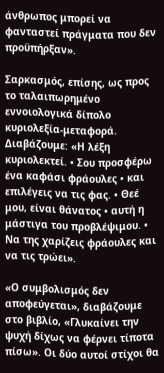άνθρωπος μπορεί να φανταστεί πράγματα που δεν προϋπήρξαν».

Σαρκασμός, επίσης, ως προς το ταλαιπωρημένο εννοιολογικά δίπολο κυριολεξία-μεταφορά. Διαβάζουμε: «Η λέξη κυριολεκτεί. • Σου προσφέρω ένα καφάσι φράουλες • και επιλέγεις να τις φας. • Θεέ μου, είναι θάνατος • αυτή η μάστιγα του προβλέψιμου. • Να της χαρίζεις φράουλες και να τις τρώει».

«Ο συμβολισμός δεν αποφεύγεται», διαβάζουμε στο βιβλίο, «Γλυκαίνει την ψυχή δίχως να φέρνει τίποτα πίσω». Οι δύο αυτοί στίχοι θα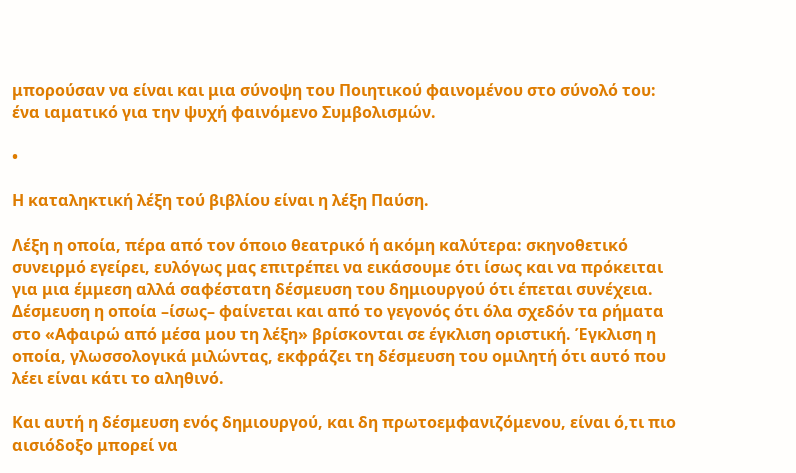μπορούσαν να είναι και μια σύνοψη του Ποιητικού φαινομένου στο σύνολό του: ένα ιαματικό για την ψυχή φαινόμενο Συμβολισμών.

•

Η καταληκτική λέξη τού βιβλίου είναι η λέξη Παύση.

Λέξη η οποία, πέρα από τον όποιο θεατρικό ή ακόμη καλύτερα: σκηνοθετικό συνειρμό εγείρει, ευλόγως μας επιτρέπει να εικάσουμε ότι ίσως και να πρόκειται για μια έμμεση αλλά σαφέστατη δέσμευση του δημιουργού ότι έπεται συνέχεια. Δέσμευση η οποία –ίσως– φαίνεται και από το γεγονός ότι όλα σχεδόν τα ρήματα στο «Αφαιρώ από μέσα μου τη λέξη» βρίσκονται σε έγκλιση οριστική. Έγκλιση η οποία, γλωσσολογικά μιλώντας, εκφράζει τη δέσμευση του ομιλητή ότι αυτό που λέει είναι κάτι το αληθινό.

Και αυτή η δέσμευση ενός δημιουργού, και δη πρωτοεμφανιζόμενου, είναι ό,τι πιο αισιόδοξο μπορεί να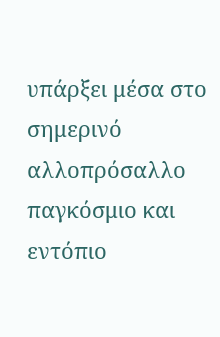υπάρξει μέσα στο σημερινό αλλοπρόσαλλο παγκόσμιο και εντόπιο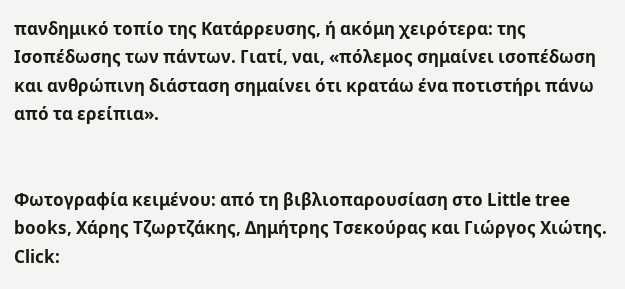πανδημικό τοπίο της Κατάρρευσης, ή ακόμη χειρότερα: της Ισοπέδωσης των πάντων. Γιατί, ναι, «πόλεμος σημαίνει ισοπέδωση και ανθρώπινη διάσταση σημαίνει ότι κρατάω ένα ποτιστήρι πάνω από τα ερείπια».


Φωτογραφία κειμένου: από τη βιβλιοπαρουσίαση στο Little tree books, Χάρης Τζωρτζάκης, Δημήτρης Τσεκούρας και Γιώργος Χιώτης. Click: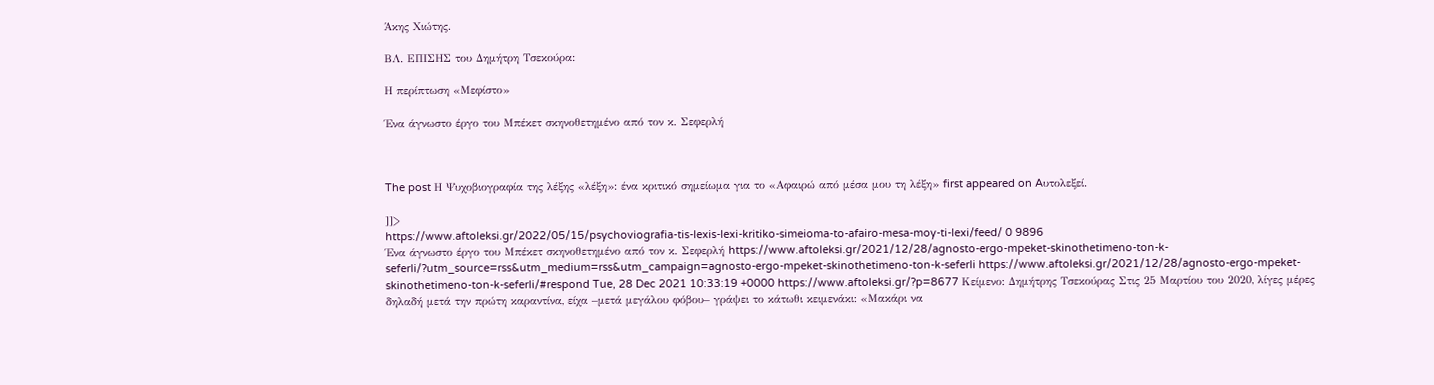Άκης Χιώτης.

ΒΛ. ΕΠΙΣΗΣ του Δημήτρη Τσεκούρα:

Η περίπτωση «Μεφίστο»

Ένα άγνωστο έργο του Μπέκετ σκηνοθετημένο από τον κ. Σεφερλή



The post Η Ψυχοβιογραφία της λέξης «λέξη»: ένα κριτικό σημείωμα για το «Αφαιρώ από μέσα μου τη λέξη» first appeared on Aυτολεξεί.

]]>
https://www.aftoleksi.gr/2022/05/15/psychoviografia-tis-lexis-lexi-kritiko-simeioma-to-afairo-mesa-moy-ti-lexi/feed/ 0 9896
Ένα άγνωστο έργο του Μπέκετ σκηνοθετημένο από τον κ. Σεφερλή https://www.aftoleksi.gr/2021/12/28/agnosto-ergo-mpeket-skinothetimeno-ton-k-seferli/?utm_source=rss&utm_medium=rss&utm_campaign=agnosto-ergo-mpeket-skinothetimeno-ton-k-seferli https://www.aftoleksi.gr/2021/12/28/agnosto-ergo-mpeket-skinothetimeno-ton-k-seferli/#respond Tue, 28 Dec 2021 10:33:19 +0000 https://www.aftoleksi.gr/?p=8677 Κείμενο: Δημήτρης Τσεκούρας Στις 25 Μαρτίου του 2020, λίγες μέρες δηλαδή μετά την πρώτη καραντίνα, είχα –μετά μεγάλου φόβου– γράψει το κάτωθι κειμενάκι: «Μακάρι να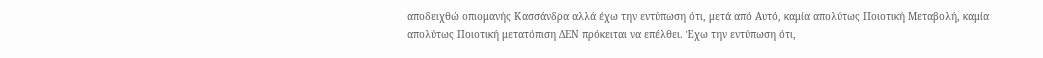αποδειχθώ οπιομανής Κασσάνδρα αλλά έχω την εντύπωση ότι, μετά από Αυτό, καμία απολύτως Ποιοτική Μεταβολή, καμία απολύτως Ποιοτική μετατόπιση ΔΕΝ πρόκειται να επέλθει. Έχω την εντύπωση ότι,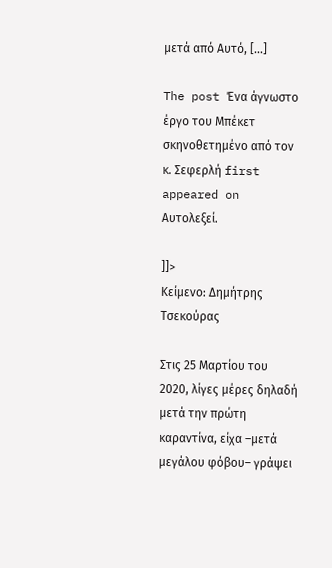μετά από Αυτό, [...]

The post Ένα άγνωστο έργο του Μπέκετ σκηνοθετημένο από τον κ. Σεφερλή first appeared on Aυτολεξεί.

]]>
Κείμενο: Δημήτρης Τσεκούρας

Στις 25 Μαρτίου του 2020, λίγες μέρες δηλαδή μετά την πρώτη καραντίνα, είχα –μετά μεγάλου φόβου– γράψει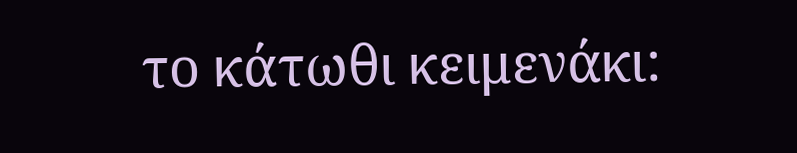το κάτωθι κειμενάκι: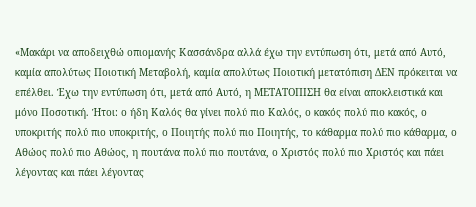«Μακάρι να αποδειχθώ οπιομανής Κασσάνδρα αλλά έχω την εντύπωση ότι, μετά από Αυτό, καμία απολύτως Ποιοτική Μεταβολή, καμία απολύτως Ποιοτική μετατόπιση ΔΕΝ πρόκειται να επέλθει. Έχω την εντύπωση ότι, μετά από Αυτό, η ΜΕΤΑΤΟΠΙΣΗ θα είναι αποκλειστικά και μόνο Ποσοτική. Ήτοι: ο ήδη Καλός θα γίνει πολύ πιο Καλός, ο κακός πολύ πιο κακός, ο υποκριτής πολύ πιο υποκριτής, ο Ποιητής πολύ πιο Ποιητής, το κάθαρμα πολύ πιο κάθαρμα, ο Αθώος πολύ πιο Αθώος, η πουτάνα πολύ πιο πουτάνα, ο Χριστός πολύ πιο Χριστός και πάει λέγοντας και πάει λέγοντας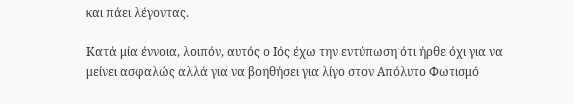και πάει λέγοντας.

Κατά μία έννοια, λοιπόν, αυτός ο Ιός έχω την εντύπωση ότι ήρθε όχι για να μείνει ασφαλώς αλλά για να βοηθήσει για λίγο στον Απόλυτο Φωτισμό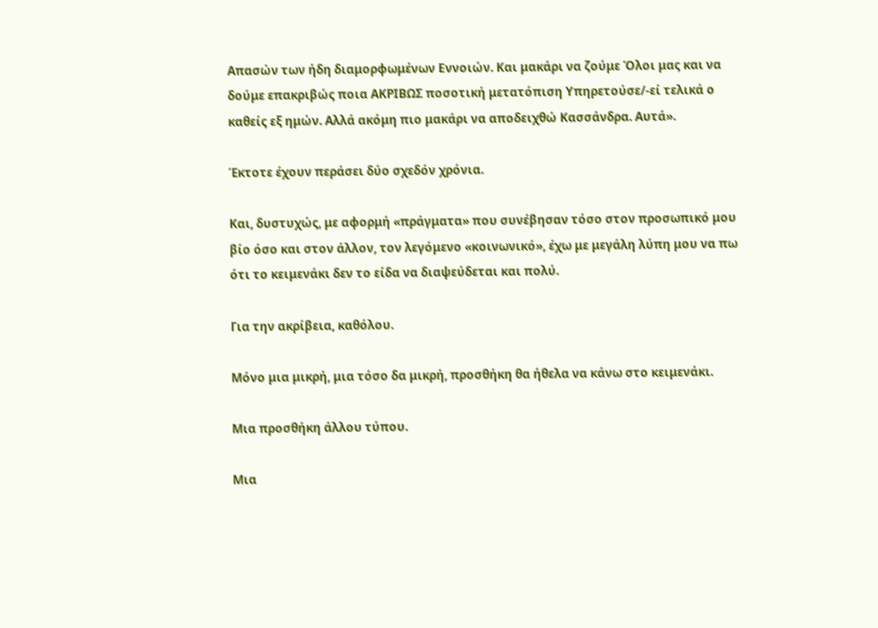Απασών των ήδη διαμορφωμένων Εννοιών. Και μακάρι να ζούμε Όλοι μας και να δούμε επακριβώς ποια ΑΚΡΙΒΩΣ ποσοτική μετατόπιση Υπηρετούσε/-εί τελικά ο καθείς εξ ημών. Αλλά ακόμη πιο μακάρι να αποδειχθώ Κασσάνδρα. Αυτά».

Έκτοτε έχουν περάσει δύο σχεδόν χρόνια.

Και, δυστυχώς, με αφορμή «πράγματα» που συνέβησαν τόσο στον προσωπικό μου βίο όσο και στον άλλον, τον λεγόμενο «κοινωνικό», έχω με μεγάλη λύπη μου να πω ότι το κειμενάκι δεν το είδα να διαψεύδεται και πολύ.

Για την ακρίβεια, καθόλου.

Μόνο μια μικρή, μια τόσο δα μικρή, προσθήκη θα ήθελα να κάνω στο κειμενάκι.

Μια προσθήκη άλλου τύπου.

Μια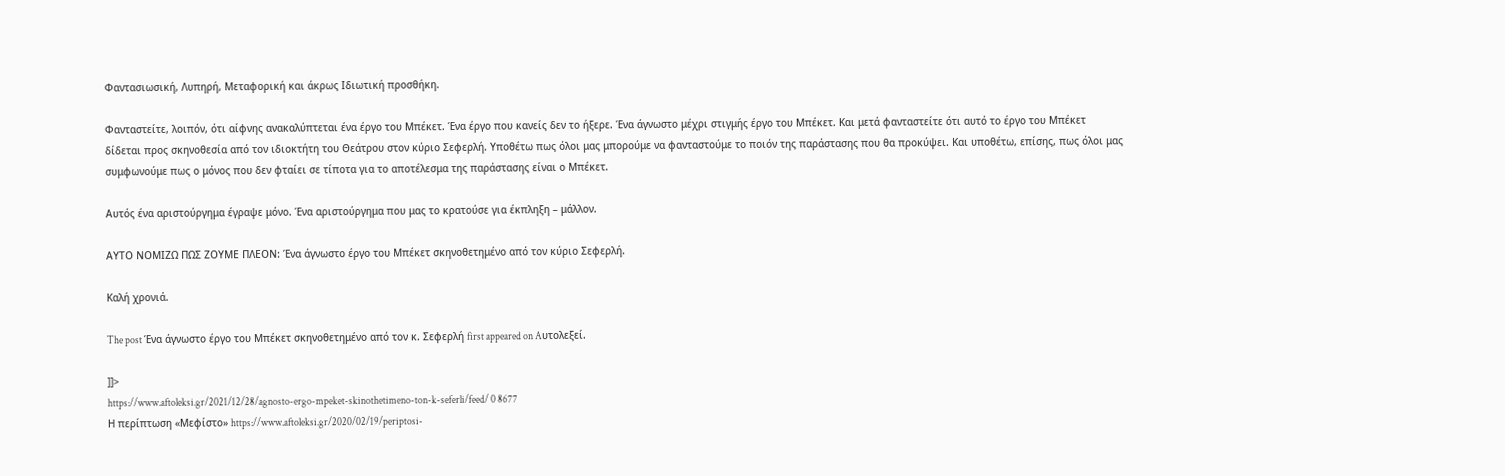Φαντασιωσική, Λυπηρή, Μεταφορική και άκρως Ιδιωτική προσθήκη.

Φανταστείτε, λοιπόν, ότι αίφνης ανακαλύπτεται ένα έργο του Μπέκετ. Ένα έργο που κανείς δεν το ήξερε. Ένα άγνωστο μέχρι στιγμής έργο του Μπέκετ. Και μετά φανταστείτε ότι αυτό το έργο του Μπέκετ δίδεται προς σκηνοθεσία από τον ιδιοκτήτη του Θεάτρου στον κύριο Σεφερλή. Υποθέτω πως όλοι μας μπορούμε να φανταστούμε το ποιόν της παράστασης που θα προκύψει. Και υποθέτω, επίσης, πως όλοι μας συμφωνούμε πως ο μόνος που δεν φταίει σε τίποτα για το αποτέλεσμα της παράστασης είναι ο Μπέκετ.

Αυτός ένα αριστούργημα έγραψε μόνο. Ένα αριστούργημα που μας το κρατούσε για έκπληξη – μάλλον.

ΑΥΤΟ ΝΟΜΙΖΩ ΠΩΣ ΖΟΥΜΕ ΠΛΕΟΝ: Ένα άγνωστο έργο του Μπέκετ σκηνοθετημένο από τον κύριο Σεφερλή.

Καλή χρονιά.

The post Ένα άγνωστο έργο του Μπέκετ σκηνοθετημένο από τον κ. Σεφερλή first appeared on Aυτολεξεί.

]]>
https://www.aftoleksi.gr/2021/12/28/agnosto-ergo-mpeket-skinothetimeno-ton-k-seferli/feed/ 0 8677
Η περίπτωση «Μεφίστο» https://www.aftoleksi.gr/2020/02/19/periptosi-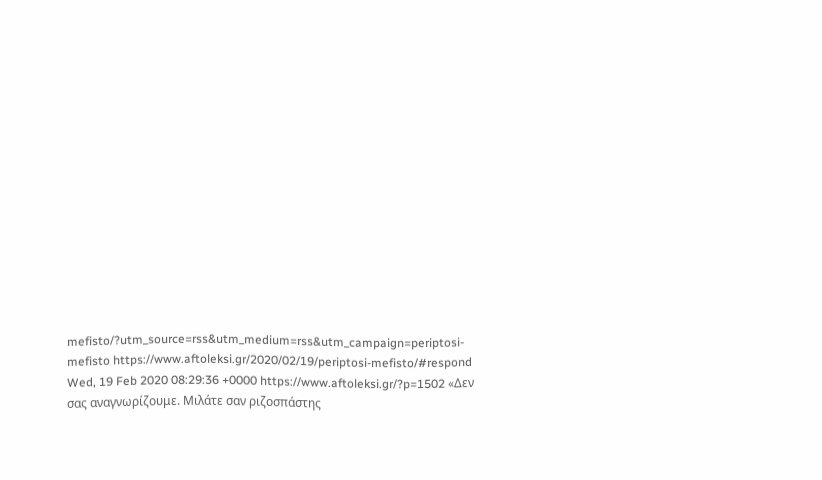mefisto/?utm_source=rss&utm_medium=rss&utm_campaign=periptosi-mefisto https://www.aftoleksi.gr/2020/02/19/periptosi-mefisto/#respond Wed, 19 Feb 2020 08:29:36 +0000 https://www.aftoleksi.gr/?p=1502 «Δεν σας αναγνωρίζουμε. Μιλάτε σαν ριζοσπάστης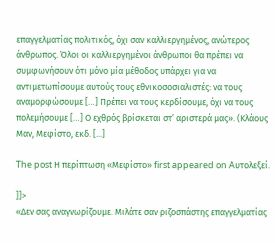επαγγελματίας πολιτικός, όχι σαν καλλιεργημένος, ανώτερος άνθρωπος. Όλοι οι καλλιεργημένοι άνθρωποι θα πρέπει να συμφωνήσουν ότι μόνο μία μέθοδος υπάρχει για να αντιμετωπίσουμε αυτούς τους εθνικοσοσιαλιστές: να τους αναμορφώσουμε […] Πρέπει να τους κερδίσουμε, όχι να τους πολεμήσουμε […] Ο εχθρός βρίσκεται στ’ αριστερά μας». (Κλάους Μαν, Μεφίστο, εκδ. [...]

The post Η περίπτωση «Μεφίστο» first appeared on Aυτολεξεί.

]]>
«Δεν σας αναγνωρίζουμε. Μιλάτε σαν ριζοσπάστης επαγγελματίας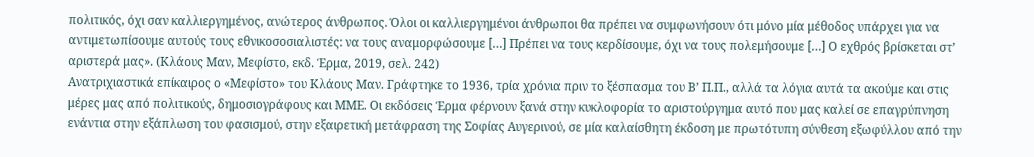πολιτικός, όχι σαν καλλιεργημένος, ανώτερος άνθρωπος. Όλοι οι καλλιεργημένοι άνθρωποι θα πρέπει να συμφωνήσουν ότι μόνο μία μέθοδος υπάρχει για να αντιμετωπίσουμε αυτούς τους εθνικοσοσιαλιστές: να τους αναμορφώσουμε […] Πρέπει να τους κερδίσουμε, όχι να τους πολεμήσουμε […] Ο εχθρός βρίσκεται στ’ αριστερά μας». (Κλάους Μαν, Μεφίστο, εκδ. Έρμα, 2019, σελ. 242)
Ανατριχιαστικά επίκαιρος ο «Μεφίστο» του Κλάους Μαν. Γράφτηκε το 1936, τρία χρόνια πριν το ξέσπασμα του Β’ Π.Π., αλλά τα λόγια αυτά τα ακούμε και στις μέρες μας από πολιτικούς, δημοσιογράφους και ΜΜΕ. Οι εκδόσεις Έρμα φέρνουν ξανά στην κυκλοφορία το αριστούργημα αυτό που μας καλεί σε επαγρύπνηση ενάντια στην εξάπλωση του φασισμού, στην εξαιρετική μετάφραση της Σοφίας Αυγερινού, σε μία καλαίσθητη έκδοση με πρωτότυπη σύνθεση εξωφύλλου από την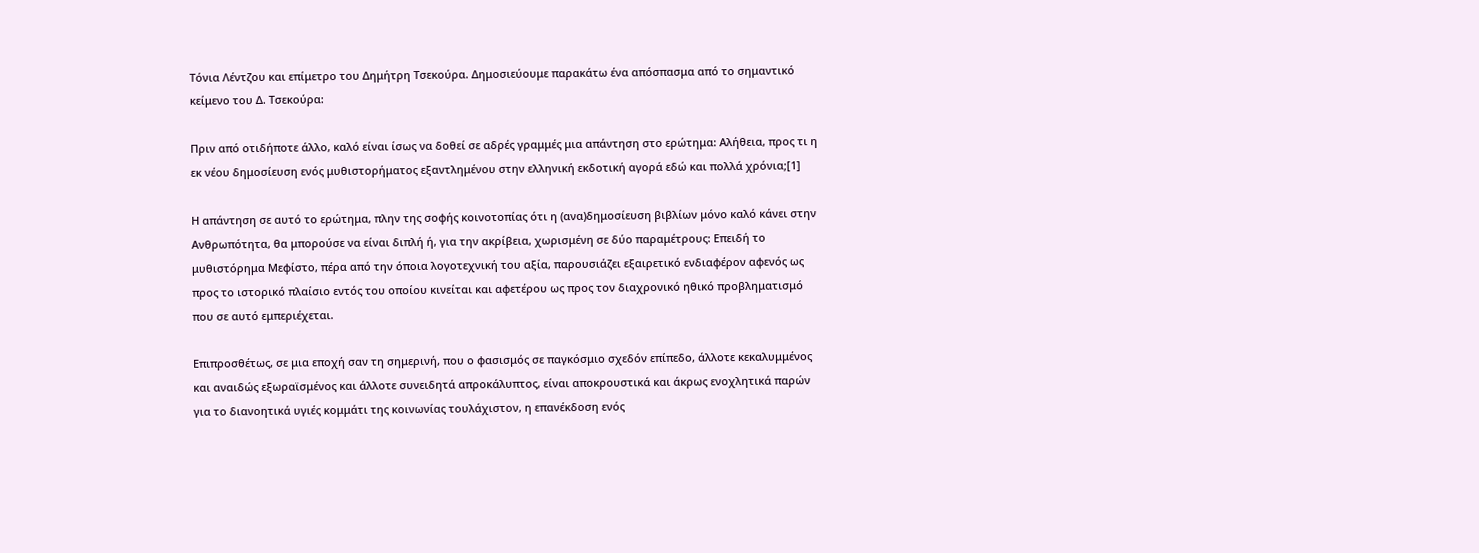Τόνια Λέντζου και επίμετρο του Δημήτρη Τσεκούρα. Δημοσιεύουμε παρακάτω ένα απόσπασμα από το σημαντικό κείμενο του Δ. Τσεκούρα:

Πριν από οτιδήποτε άλλο, καλό είναι ίσως να δοθεί σε αδρές γραμμές μια απάντηση στο ερώτημα: Αλήθεια, προς τι η εκ νέου δημοσίευση ενός μυθιστορήματος εξαντλημένου στην ελληνική εκδοτική αγορά εδώ και πολλά χρόνια;[1]

Η απάντηση σε αυτό το ερώτημα, πλην της σοφής κοινοτοπίας ότι η (ανα)δημοσίευση βιβλίων μόνο καλό κάνει στην Ανθρωπότητα, θα μπορούσε να είναι διπλή ή, για την ακρίβεια, χωρισμένη σε δύο παραμέτρους: Επειδή το μυθιστόρημα Μεφίστο, πέρα από την όποια λογοτεχνική του αξία, παρουσιάζει εξαιρετικό ενδιαφέρον αφενός ως προς το ιστορικό πλαίσιο εντός του οποίου κινείται και αφετέρου ως προς τον διαχρονικό ηθικό προβληματισμό που σε αυτό εμπεριέχεται.

Επιπροσθέτως, σε μια εποχή σαν τη σημερινή, που ο φασισμός σε παγκόσμιο σχεδόν επίπεδο, άλλοτε κεκαλυμμένος και αναιδώς εξωραϊσμένος και άλλοτε συνειδητά απροκάλυπτος, είναι αποκρουστικά και άκρως ενοχλητικά παρών για το διανοητικά υγιές κομμάτι της κοινωνίας τουλάχιστον, η επανέκδοση ενός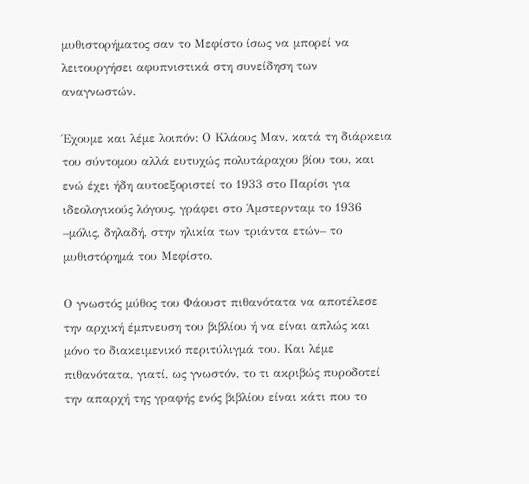μυθιστορήματος σαν το Μεφίστο ίσως να μπορεί να λειτουργήσει αφυπνιστικά στη συνείδηση των αναγνωστών.

Έχουμε και λέμε λοιπόν: Ο Κλάους Μαν, κατά τη διάρκεια του σύντομου αλλά ευτυχώς πολυτάραχου βίου του, και ενώ έχει ήδη αυτοεξοριστεί το 1933 στο Παρίσι για ιδεολογικούς λόγους, γράφει στο Άμστερνταμ το 1936 –μόλις, δηλαδή, στην ηλικία των τριάντα ετών– το μυθιστόρημά του Μεφίστο.

Ο γνωστός μύθος του Φάουστ πιθανότατα να αποτέλεσε την αρχική έμπνευση του βιβλίου ή να είναι απλώς και μόνο το διακειμενικό περιτύλιγμά του. Και λέμε πιθανότατα, γιατί, ως γνωστόν, το τι ακριβώς πυροδοτεί την απαρχή της γραφής ενός βιβλίου είναι κάτι που το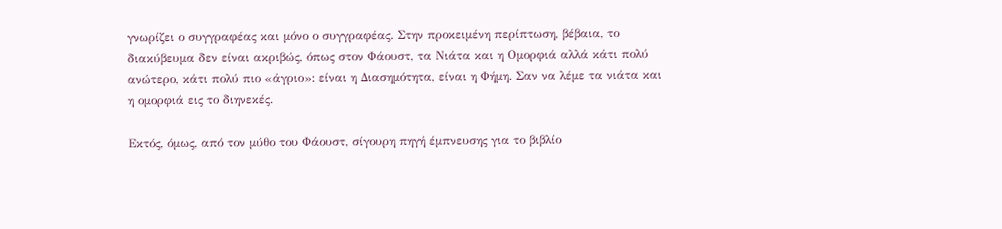γνωρίζει ο συγγραφέας και μόνο ο συγγραφέας. Στην προκειμένη περίπτωση, βέβαια, το διακύβευμα δεν είναι ακριβώς, όπως στον Φάουστ, τα Νιάτα και η Ομορφιά αλλά κάτι πολύ ανώτερο, κάτι πολύ πιο «άγριο»: είναι η Διασημότητα, είναι η Φήμη. Σαν να λέμε τα νιάτα και η ομορφιά εις το διηνεκές.

Εκτός, όμως, από τον μύθο του Φάουστ, σίγουρη πηγή έμπνευσης για το βιβλίο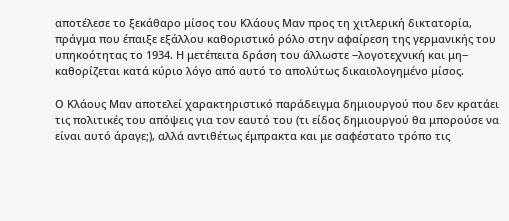αποτέλεσε το ξεκάθαρο μίσος του Κλάους Μαν προς τη χιτλερική δικτατορία, πράγμα που έπαιξε εξάλλου καθοριστικό ρόλο στην αφαίρεση της γερμανικής του υπηκοότητας το 1934. Η μετέπειτα δράση του άλλωστε ‒λογοτεχνική και μη‒ καθορίζεται κατά κύριο λόγο από αυτό το απολύτως δικαιολογημένο μίσος.

Ο Κλάους Μαν αποτελεί χαρακτηριστικό παράδειγμα δημιουργού που δεν κρατάει τις πολιτικές του απόψεις για τον εαυτό του (τι είδος δημιουργού θα μπορούσε να είναι αυτό άραγε;), αλλά αντιθέτως έμπρακτα και με σαφέστατο τρόπο τις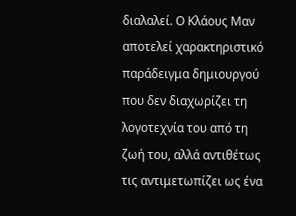διαλαλεί. Ο Κλάους Μαν αποτελεί χαρακτηριστικό παράδειγμα δημιουργού που δεν διαχωρίζει τη λογοτεχνία του από τη ζωή του, αλλά αντιθέτως τις αντιμετωπίζει ως ένα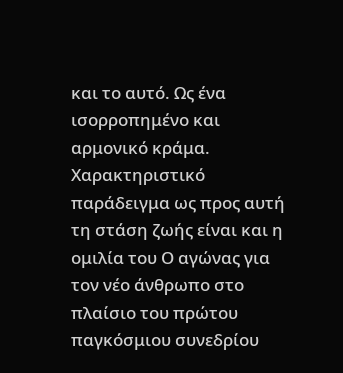και το αυτό. Ως ένα ισορροπημένο και αρμονικό κράμα. Χαρακτηριστικό παράδειγμα ως προς αυτή τη στάση ζωής είναι και η ομιλία του Ο αγώνας για τον νέο άνθρωπο στο πλαίσιο του πρώτου παγκόσμιου συνεδρίου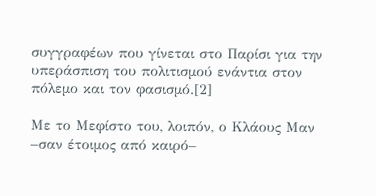συγγραφέων που γίνεται στο Παρίσι για την υπεράσπιση του πολιτισμού ενάντια στον πόλεμο και τον φασισμό.[2]

Με το Μεφίστο του, λοιπόν, ο Κλάους Μαν –σαν έτοιμος από καιρό–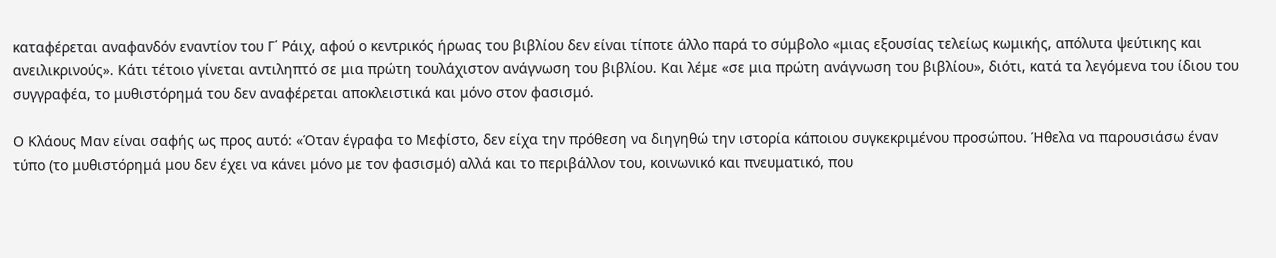καταφέρεται αναφανδόν εναντίον του Γ΄ Ράιχ, αφού ο κεντρικός ήρωας του βιβλίου δεν είναι τίποτε άλλο παρά το σύμβολο «μιας εξουσίας τελείως κωμικής, απόλυτα ψεύτικης και ανειλικρινούς». Κάτι τέτοιο γίνεται αντιληπτό σε μια πρώτη τουλάχιστον ανάγνωση του βιβλίου. Και λέμε «σε μια πρώτη ανάγνωση του βιβλίου», διότι, κατά τα λεγόμενα του ίδιου του συγγραφέα, το μυθιστόρημά του δεν αναφέρεται αποκλειστικά και μόνο στον φασισμό.

Ο Κλάους Μαν είναι σαφής ως προς αυτό: «Όταν έγραφα το Μεφίστο, δεν είχα την πρόθεση να διηγηθώ την ιστορία κάποιου συγκεκριμένου προσώπου. Ήθελα να παρουσιάσω έναν τύπο (το μυθιστόρημά μου δεν έχει να κάνει μόνο με τον φασισμό) αλλά και το περιβάλλον του, κοινωνικό και πνευματικό, που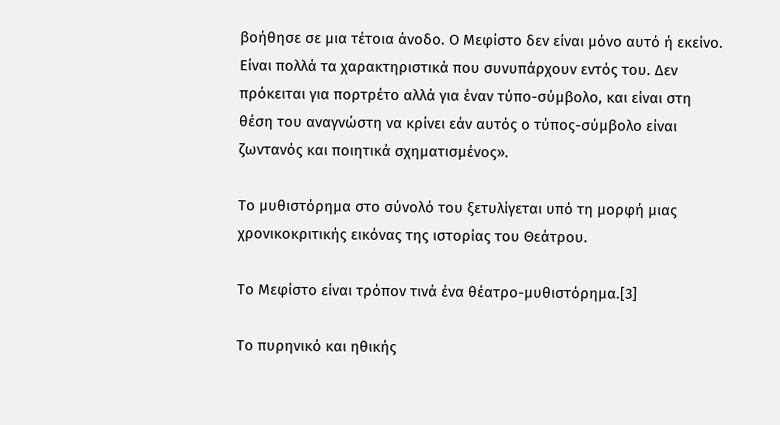βοήθησε σε μια τέτοια άνοδο. Ο Μεφίστο δεν είναι μόνο αυτό ή εκείνο. Είναι πολλά τα χαρακτηριστικά που συνυπάρχουν εντός του. Δεν πρόκειται για πορτρέτο αλλά για έναν τύπο-σύμβολο, και είναι στη θέση του αναγνώστη να κρίνει εάν αυτός ο τύπος-σύμβολο είναι ζωντανός και ποιητικά σχηματισμένος».

Το μυθιστόρημα στο σύνολό του ξετυλίγεται υπό τη μορφή μιας χρονικοκριτικής εικόνας της ιστορίας του Θεάτρου.

Το Μεφίστο είναι τρόπον τινά ένα θέατρο-μυθιστόρημα.[3]

Το πυρηνικό και ηθικής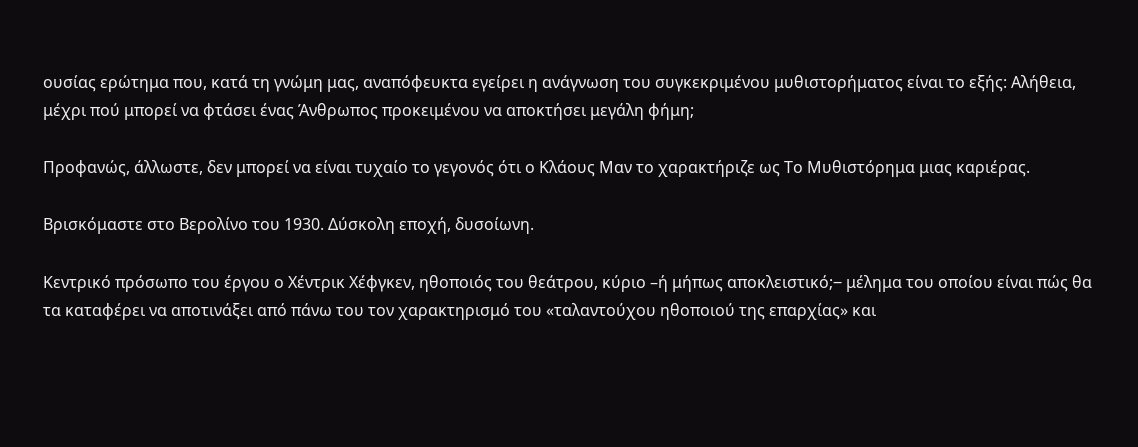ουσίας ερώτημα που, κατά τη γνώμη μας, αναπόφευκτα εγείρει η ανάγνωση του συγκεκριμένου μυθιστορήματος είναι το εξής: Αλήθεια, μέχρι πού μπορεί να φτάσει ένας Άνθρωπος προκειμένου να αποκτήσει μεγάλη φήμη;

Προφανώς, άλλωστε, δεν μπορεί να είναι τυχαίο το γεγονός ότι ο Κλάους Μαν το χαρακτήριζε ως Το Μυθιστόρημα μιας καριέρας.

Βρισκόμαστε στο Βερολίνο του 1930. Δύσκολη εποχή, δυσοίωνη.

Κεντρικό πρόσωπο του έργου ο Χέντρικ Χέφγκεν, ηθοποιός του θεάτρου, κύριο –ή μήπως αποκλειστικό;‒ μέλημα του οποίου είναι πώς θα τα καταφέρει να αποτινάξει από πάνω του τον χαρακτηρισμό του «ταλαντούχου ηθοποιού της επαρχίας» και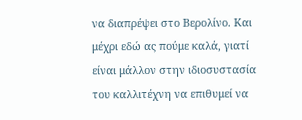να διαπρέψει στο Βερολίνο. Και μέχρι εδώ ας πούμε καλά, γιατί είναι μάλλον στην ιδιοσυστασία του καλλιτέχνη να επιθυμεί να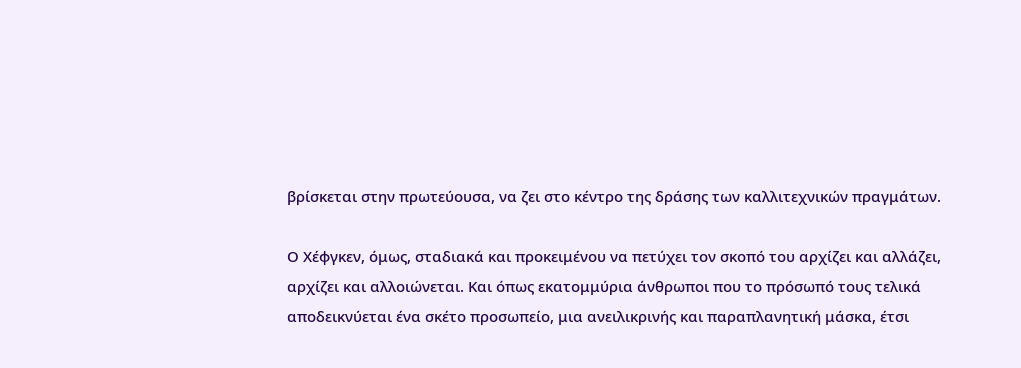βρίσκεται στην πρωτεύουσα, να ζει στο κέντρο της δράσης των καλλιτεχνικών πραγμάτων.

Ο Χέφγκεν, όμως, σταδιακά και προκειμένου να πετύχει τον σκοπό του αρχίζει και αλλάζει, αρχίζει και αλλοιώνεται. Και όπως εκατομμύρια άνθρωποι που το πρόσωπό τους τελικά αποδεικνύεται ένα σκέτο προσωπείο, μια ανειλικρινής και παραπλανητική μάσκα, έτσι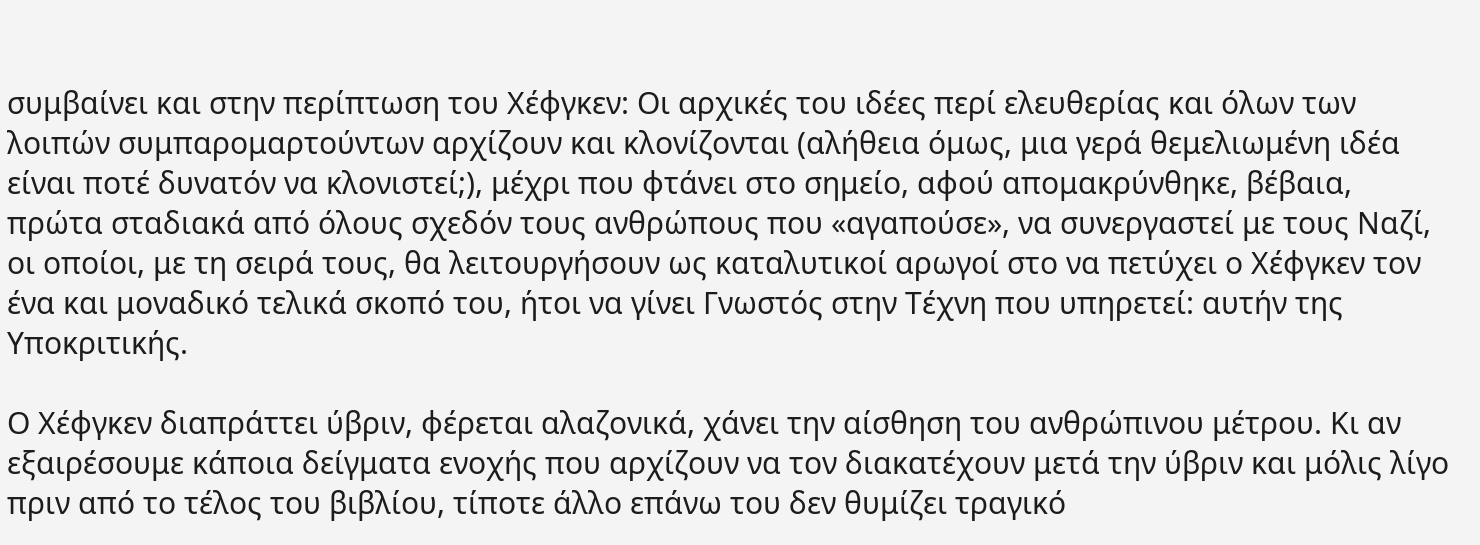συμβαίνει και στην περίπτωση του Χέφγκεν: Οι αρχικές του ιδέες περί ελευθερίας και όλων των λοιπών συμπαρομαρτούντων αρχίζουν και κλονίζονται (αλήθεια όμως, μια γερά θεμελιωμένη ιδέα είναι ποτέ δυνατόν να κλονιστεί;), μέχρι που φτάνει στο σημείο, αφού απομακρύνθηκε, βέβαια, πρώτα σταδιακά από όλους σχεδόν τους ανθρώπους που «αγαπούσε», να συνεργαστεί με τους Ναζί, οι οποίοι, με τη σειρά τους, θα λειτουργήσουν ως καταλυτικοί αρωγοί στο να πετύχει ο Χέφγκεν τον ένα και μοναδικό τελικά σκοπό του, ήτοι να γίνει Γνωστός στην Τέχνη που υπηρετεί: αυτήν της Υποκριτικής.

Ο Χέφγκεν διαπράττει ύβριν, φέρεται αλαζονικά, χάνει την αίσθηση του ανθρώπινου μέτρου. Κι αν εξαιρέσουμε κάποια δείγματα ενοχής που αρχίζουν να τον διακατέχουν μετά την ύβριν και μόλις λίγο πριν από το τέλος του βιβλίου, τίποτε άλλο επάνω του δεν θυμίζει τραγικό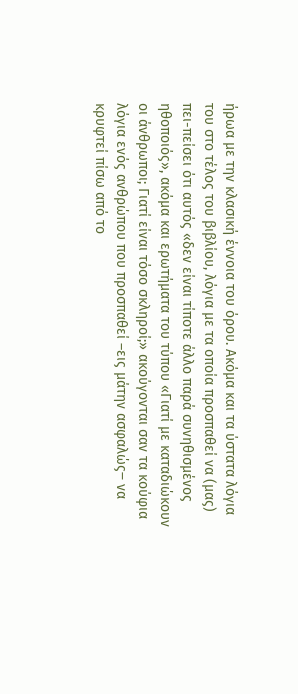ήρωα με την κλασική έννοια του όρου. Ακόμα και τα ύστατα λόγια του στο τέλος του βιβλίου, λόγια με τα οποία προσπαθεί να (μας) πει-πείσει ότι αυτός «δεν είναι τίποτε άλλο παρά συνηθισμένος ηθοποιός», ακόμα και ερωτήματα του τύπου «Γιατί με καταδιώκουν οι άνθρωποι; Γιατί είναι τόσο σκληροί;» ακούγονται σαν τα κούφια λόγια ενός ανθρώπου που προσπαθεί –εις μάτην ασφαλώς‒ να κρυφτεί πίσω από το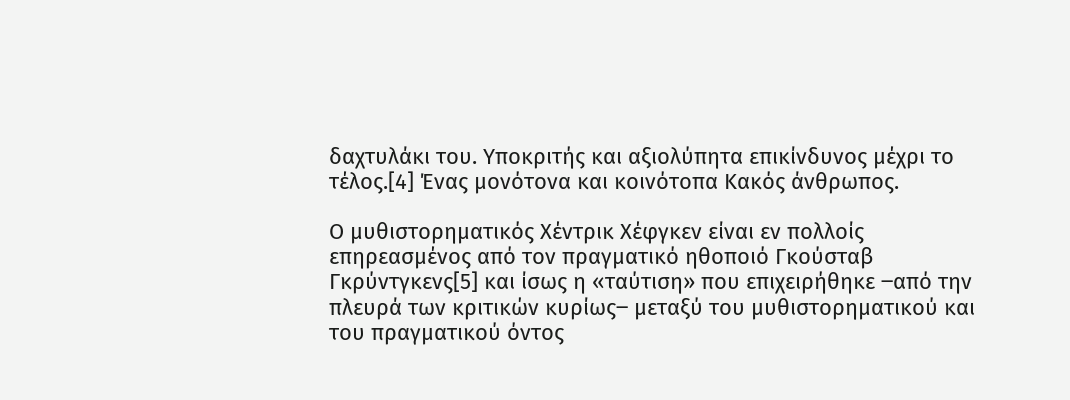δαχτυλάκι του. Υποκριτής και αξιολύπητα επικίνδυνος μέχρι το τέλος.[4] Ένας μονότονα και κοινότοπα Κακός άνθρωπος.

Ο μυθιστορηματικός Χέντρικ Χέφγκεν είναι εν πολλοίς επηρεασμένος από τον πραγματικό ηθοποιό Γκούσταβ Γκρύντγκενς[5] και ίσως η «ταύτιση» που επιχειρήθηκε ‒από την πλευρά των κριτικών κυρίως‒ μεταξύ του μυθιστορηματικού και του πραγματικού όντος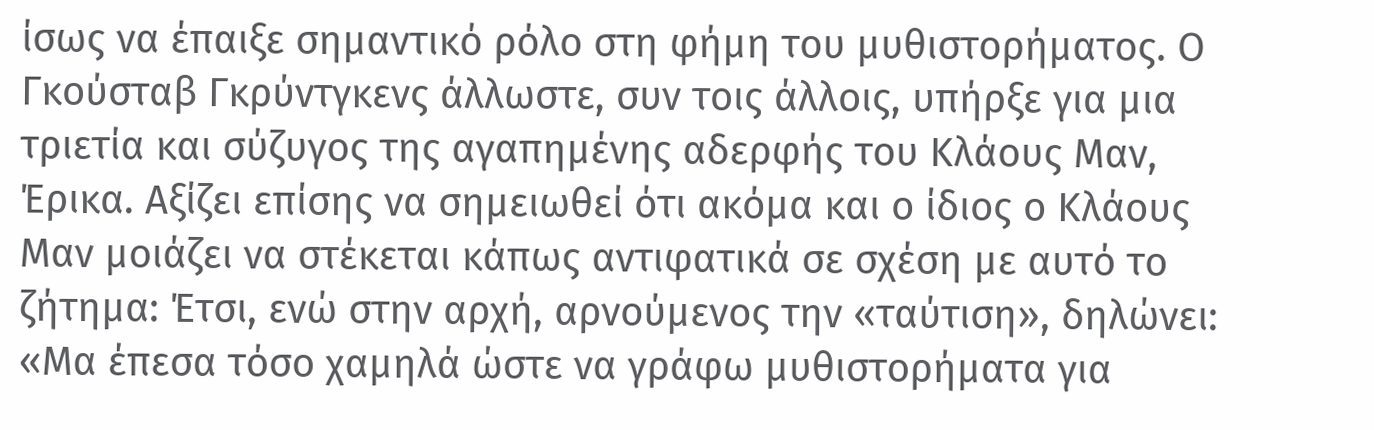ίσως να έπαιξε σημαντικό ρόλο στη φήμη του μυθιστορήματος. Ο Γκούσταβ Γκρύντγκενς άλλωστε, συν τοις άλλοις, υπήρξε για μια τριετία και σύζυγος της αγαπημένης αδερφής του Κλάους Μαν, Έρικα. Αξίζει επίσης να σημειωθεί ότι ακόμα και ο ίδιος ο Κλάους Μαν μοιάζει να στέκεται κάπως αντιφατικά σε σχέση με αυτό το ζήτημα: Έτσι, ενώ στην αρχή, αρνούμενος την «ταύτιση», δηλώνει: «Μα έπεσα τόσο χαμηλά ώστε να γράφω μυθιστορήματα για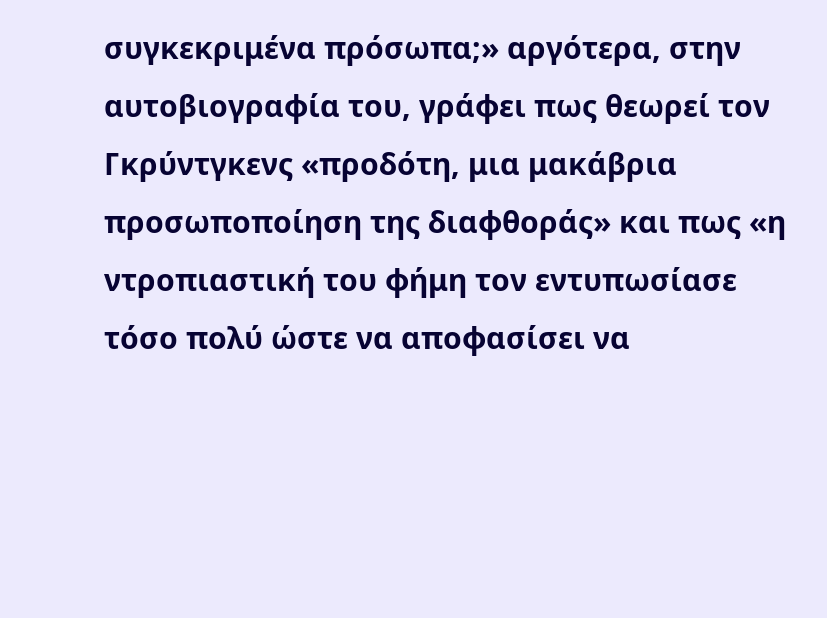συγκεκριμένα πρόσωπα;» αργότερα, στην αυτοβιογραφία του, γράφει πως θεωρεί τον Γκρύντγκενς «προδότη, μια μακάβρια προσωποποίηση της διαφθοράς» και πως «η ντροπιαστική του φήμη τον εντυπωσίασε τόσο πολύ ώστε να αποφασίσει να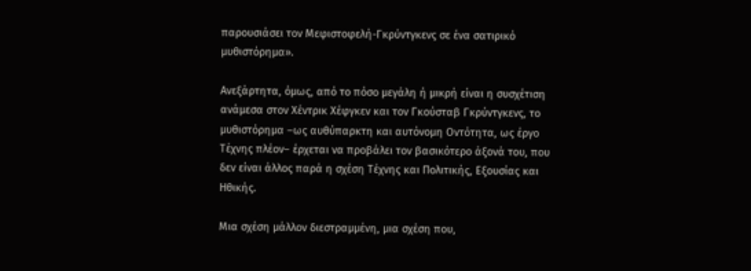παρουσιάσει τον Μεφιστοφελή-Γκρύντγκενς σε ένα σατιρικό μυθιστόρημα».

Ανεξάρτητα, όμως, από το πόσο μεγάλη ή μικρή είναι η συσχέτιση ανάμεσα στον Χέντρικ Χέφγκεν και τον Γκούσταβ Γκρύντγκενς, το μυθιστόρημα –ως αυθύπαρκτη και αυτόνομη Οντότητα, ως έργο Τέχνης πλέον– έρχεται να προβάλει τον βασικότερο άξονά του, που δεν είναι άλλος παρά η σχέση Τέχνης και Πολιτικής, Εξουσίας και Ηθικής.

Μια σχέση μάλλον διεστραμμένη, μια σχέση που,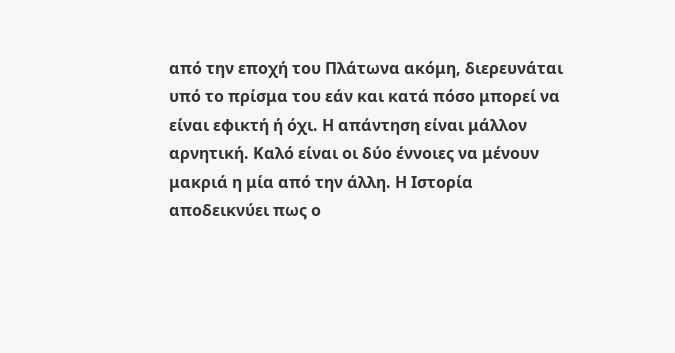από την εποχή του Πλάτωνα ακόμη, διερευνάται υπό το πρίσμα του εάν και κατά πόσο μπορεί να είναι εφικτή ή όχι. Η απάντηση είναι μάλλον αρνητική. Καλό είναι οι δύο έννοιες να μένουν μακριά η μία από την άλλη. Η Ιστορία αποδεικνύει πως ο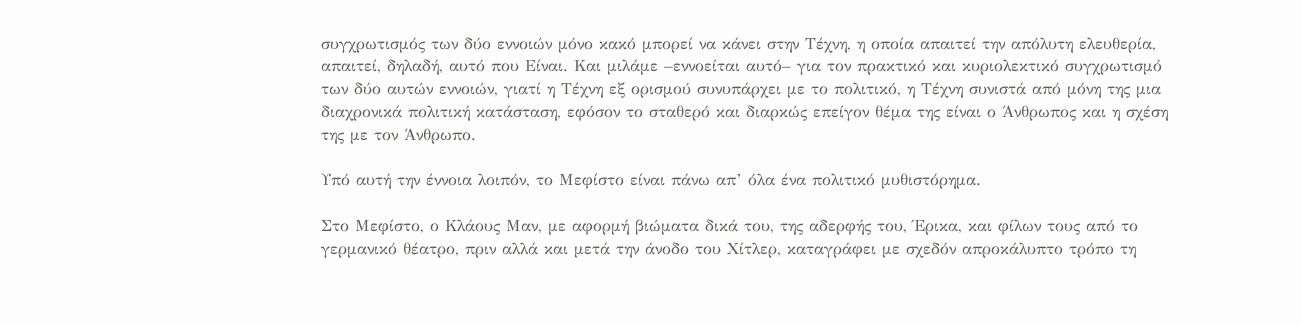συγχρωτισμός των δύο εννοιών μόνο κακό μπορεί να κάνει στην Τέχνη, η οποία απαιτεί την απόλυτη ελευθερία, απαιτεί, δηλαδή, αυτό που Είναι. Και μιλάμε –εννοείται αυτό– για τον πρακτικό και κυριολεκτικό συγχρωτισμό των δύο αυτών εννοιών, γιατί η Τέχνη εξ ορισμού συνυπάρχει με το πολιτικό, η Τέχνη συνιστά από μόνη της μια διαχρονικά πολιτική κατάσταση, εφόσον το σταθερό και διαρκώς επείγον θέμα της είναι ο Άνθρωπος και η σχέση της με τον Άνθρωπο.

Υπό αυτή την έννοια λοιπόν, το Μεφίστο είναι πάνω απ’ όλα ένα πολιτικό μυθιστόρημα.

Στο Μεφίστο, ο Κλάους Μαν, με αφορμή βιώματα δικά του, της αδερφής του, Έρικα, και φίλων τους από το γερμανικό θέατρο, πριν αλλά και μετά την άνοδο του Χίτλερ, καταγράφει με σχεδόν απροκάλυπτο τρόπο τη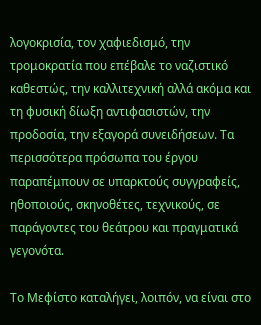λογοκρισία, τον χαφιεδισμό, την τρομοκρατία που επέβαλε το ναζιστικό καθεστώς, την καλλιτεχνική αλλά ακόμα και τη φυσική δίωξη αντιφασιστών, την προδοσία, την εξαγορά συνειδήσεων. Τα περισσότερα πρόσωπα του έργου παραπέμπουν σε υπαρκτούς συγγραφείς, ηθοποιούς, σκηνοθέτες, τεχνικούς, σε παράγοντες του θεάτρου και πραγματικά γεγονότα.

Το Μεφίστο καταλήγει, λοιπόν, να είναι στο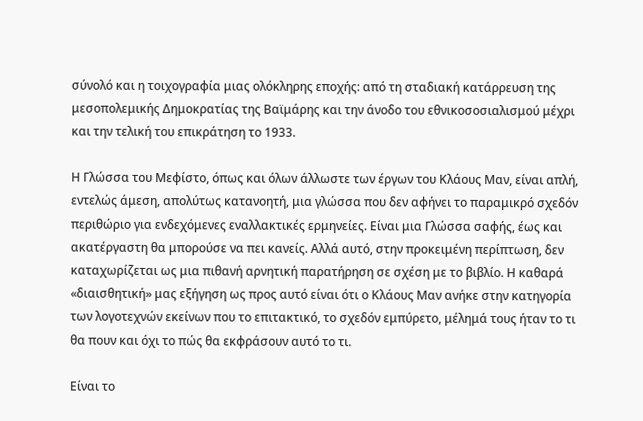σύνολό και η τοιχογραφία μιας ολόκληρης εποχής: από τη σταδιακή κατάρρευση της μεσοπολεμικής Δημοκρατίας της Βαϊμάρης και την άνοδο του εθνικοσοσιαλισμού μέχρι και την τελική του επικράτηση το 1933.

Η Γλώσσα του Μεφίστο, όπως και όλων άλλωστε των έργων του Κλάους Μαν, είναι απλή, εντελώς άμεση, απολύτως κατανοητή, μια γλώσσα που δεν αφήνει το παραμικρό σχεδόν περιθώριο για ενδεχόμενες εναλλακτικές ερμηνείες. Είναι μια Γλώσσα σαφής, έως και ακατέργαστη θα μπορούσε να πει κανείς. Αλλά αυτό, στην προκειμένη περίπτωση, δεν καταχωρίζεται ως μια πιθανή αρνητική παρατήρηση σε σχέση με το βιβλίο. Η καθαρά «διαισθητική» μας εξήγηση ως προς αυτό είναι ότι ο Κλάους Μαν ανήκε στην κατηγορία των λογοτεχνών εκείνων που το επιτακτικό, το σχεδόν εμπύρετο, μέλημά τους ήταν το τι θα πουν και όχι το πώς θα εκφράσουν αυτό το τι.

Είναι το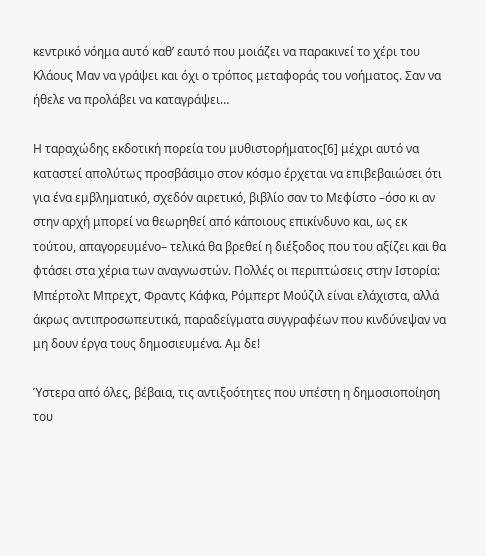κεντρικό νόημα αυτό καθ’ εαυτό που μοιάζει να παρακινεί το χέρι του Κλάους Μαν να γράψει και όχι ο τρόπος μεταφοράς του νοήματος. Σαν να ήθελε να προλάβει να καταγράψει…

Η ταραχώδης εκδοτική πορεία του μυθιστορήματος[6] μέχρι αυτό να καταστεί απολύτως προσβάσιμο στον κόσμο έρχεται να επιβεβαιώσει ότι για ένα εμβληματικό, σχεδόν αιρετικό, βιβλίο σαν το Μεφίστο –όσο κι αν στην αρχή μπορεί να θεωρηθεί από κάποιους επικίνδυνο και, ως εκ τούτου, απαγορευμένο– τελικά θα βρεθεί η διέξοδος που του αξίζει και θα φτάσει στα χέρια των αναγνωστών. Πολλές οι περιπτώσεις στην Ιστορία: Μπέρτολτ Μπρεχτ, Φραντς Κάφκα, Ρόμπερτ Μούζιλ είναι ελάχιστα, αλλά άκρως αντιπροσωπευτικά, παραδείγματα συγγραφέων που κινδύνεψαν να μη δουν έργα τους δημοσιευμένα. Αμ δε!

Ύστερα από όλες, βέβαια, τις αντιξοότητες που υπέστη η δημοσιοποίηση του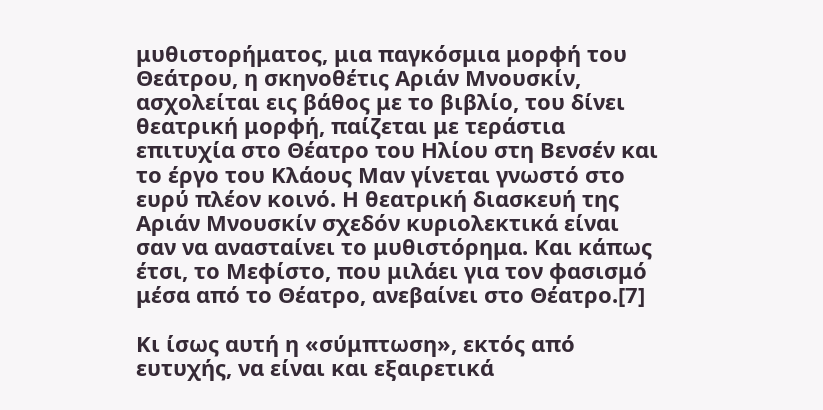μυθιστορήματος, μια παγκόσμια μορφή του Θεάτρου, η σκηνοθέτις Αριάν Μνουσκίν, ασχολείται εις βάθος με το βιβλίο, του δίνει θεατρική μορφή, παίζεται με τεράστια επιτυχία στο Θέατρο του Ηλίου στη Βενσέν και το έργο του Κλάους Μαν γίνεται γνωστό στο ευρύ πλέον κοινό. Η θεατρική διασκευή της Αριάν Μνουσκίν σχεδόν κυριολεκτικά είναι σαν να ανασταίνει το μυθιστόρημα. Και κάπως έτσι, το Μεφίστο, που μιλάει για τον φασισμό μέσα από το Θέατρο, ανεβαίνει στο Θέατρο.[7]

Κι ίσως αυτή η «σύμπτωση», εκτός από ευτυχής, να είναι και εξαιρετικά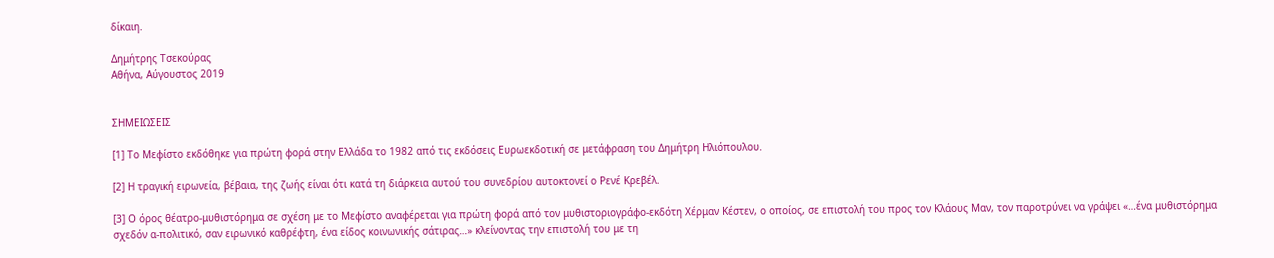δίκαιη.

Δημήτρης Τσεκούρας
Αθήνα, Αύγουστος 2019


ΣΗΜΕΙΩΣΕΙΣ

[1] Το Μεφίστο εκδόθηκε για πρώτη φορά στην Ελλάδα το 1982 από τις εκδόσεις Ευρωεκδοτική σε μετάφραση του Δημήτρη Ηλιόπουλου.

[2] Η τραγική ειρωνεία, βέβαια, της ζωής είναι ότι κατά τη διάρκεια αυτού του συνεδρίου αυτοκτονεί ο Ρενέ Κρεβέλ.

[3] Ο όρος θέατρο-μυθιστόρημα σε σχέση με το Μεφίστο αναφέρεται για πρώτη φορά από τον μυθιστοριογράφο-εκδότη Χέρμαν Κέστεν, ο οποίος, σε επιστολή του προς τον Κλάους Μαν, τον παροτρύνει να γράψει «…ένα μυθιστόρημα σχεδόν α-πολιτικό, σαν ειρωνικό καθρέφτη, ένα είδος κοινωνικής σάτιρας…» κλείνοντας την επιστολή του με τη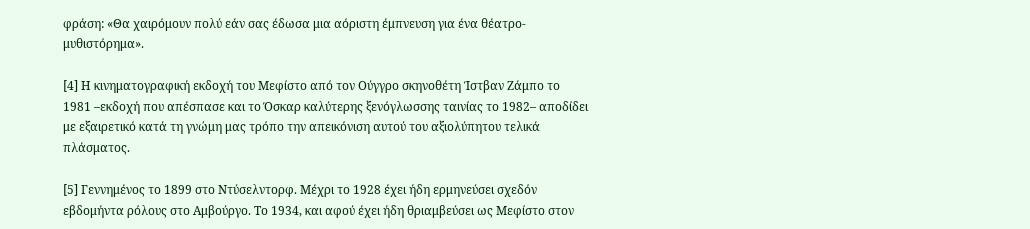φράση: «Θα χαιρόμουν πολύ εάν σας έδωσα μια αόριστη έμπνευση για ένα θέατρο-μυθιστόρημα».

[4] Η κινηματογραφική εκδοχή του Μεφίστο από τον Ούγγρο σκηνοθέτη Ίστβαν Ζάμπο το 1981 –εκδοχή που απέσπασε και το Όσκαρ καλύτερης ξενόγλωσσης ταινίας το 1982– αποδίδει με εξαιρετικό κατά τη γνώμη μας τρόπο την απεικόνιση αυτού του αξιολύπητου τελικά πλάσματος.

[5] Γεννημένος το 1899 στο Ντύσελντορφ. Μέχρι το 1928 έχει ήδη ερμηνεύσει σχεδόν εβδομήντα ρόλους στο Αμβούργο. Το 1934, και αφού έχει ήδη θριαμβεύσει ως Μεφίστο στον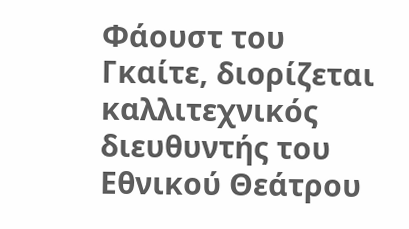Φάουστ του Γκαίτε, διορίζεται καλλιτεχνικός διευθυντής του Εθνικού Θεάτρου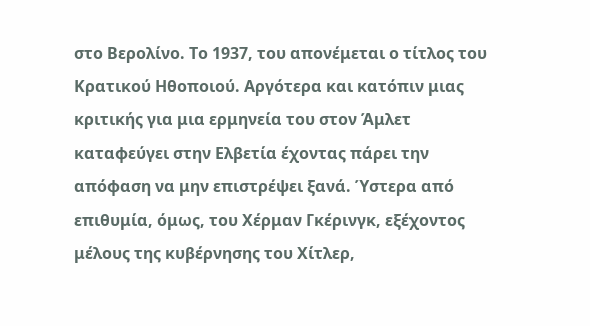στο Βερολίνο. Το 1937, του απονέμεται ο τίτλος του Κρατικού Ηθοποιού. Αργότερα και κατόπιν μιας κριτικής για μια ερμηνεία του στον Άμλετ καταφεύγει στην Ελβετία έχοντας πάρει την απόφαση να μην επιστρέψει ξανά. Ύστερα από επιθυμία, όμως, του Χέρμαν Γκέρινγκ, εξέχοντος μέλους της κυβέρνησης του Χίτλερ,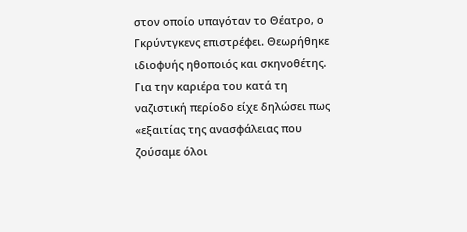στον οποίο υπαγόταν το Θέατρο, ο Γκρύντγκενς επιστρέφει. Θεωρήθηκε ιδιοφυής ηθοποιός και σκηνοθέτης. Για την καριέρα του κατά τη ναζιστική περίοδο είχε δηλώσει πως «εξαιτίας της ανασφάλειας που ζούσαμε όλοι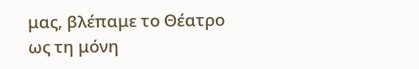μας, βλέπαμε το Θέατρο ως τη μόνη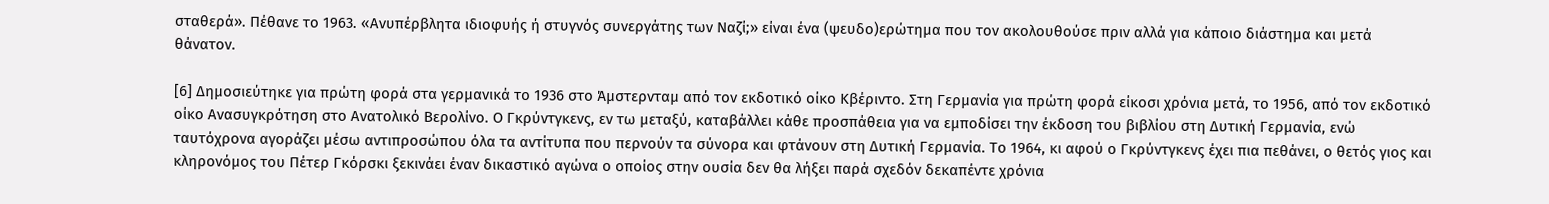σταθερά». Πέθανε το 1963. «Ανυπέρβλητα ιδιοφυής ή στυγνός συνεργάτης των Ναζί;» είναι ένα (ψευδο)ερώτημα που τον ακολουθούσε πριν αλλά για κάποιο διάστημα και μετά θάνατον.

[6] Δημοσιεύτηκε για πρώτη φορά στα γερμανικά το 1936 στο Άμστερνταμ από τον εκδοτικό οίκο Κβέριντο. Στη Γερμανία για πρώτη φορά είκοσι χρόνια μετά, το 1956, από τον εκδοτικό οίκο Ανασυγκρότηση στο Ανατολικό Βερολίνο. Ο Γκρύντγκενς, εν τω μεταξύ, καταβάλλει κάθε προσπάθεια για να εμποδίσει την έκδοση του βιβλίου στη Δυτική Γερμανία, ενώ ταυτόχρονα αγοράζει μέσω αντιπροσώπου όλα τα αντίτυπα που περνούν τα σύνορα και φτάνουν στη Δυτική Γερμανία. Το 1964, κι αφού ο Γκρύντγκενς έχει πια πεθάνει, ο θετός γιος και κληρονόμος του Πέτερ Γκόρσκι ξεκινάει έναν δικαστικό αγώνα ο οποίος στην ουσία δεν θα λήξει παρά σχεδόν δεκαπέντε χρόνια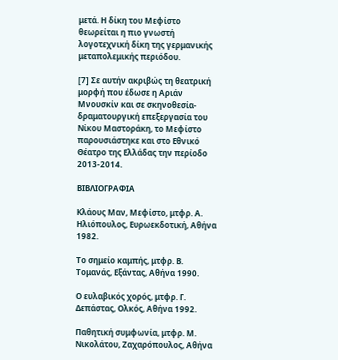μετά. Η δίκη του Μεφίστο θεωρείται η πιο γνωστή λογοτεχνική δίκη της γερμανικής μεταπολεμικής περιόδου.

[7] Σε αυτήν ακριβώς τη θεατρική μορφή που έδωσε η Αριάν Μνουσκίν και σε σκηνοθεσία-δραματουργική επεξεργασία του Νίκου Μαστοράκη, το Μεφίστο παρουσιάστηκε και στο Εθνικό Θέατρο της Ελλάδας την περίοδο 2013-2014.

ΒΙΒΛΙΟΓΡΑΦΙΑ

Κλάους Μαν, Μεφίστο, μτφρ. Α. Ηλιόπουλος, Ευρωεκδοτική, Αθήνα 1982.

Το σημείο καμπής, μτφρ. Β. Τομανάς, Εξάντας, Αθήνα 1990.

Ο ευλαβικός χορός, μτφρ. Γ. Δεπάστας, Ολκός, Αθήνα 1992.

Παθητική συμφωνία, μτφρ. Μ. Νικολάτου, Ζαχαρόπουλος, Αθήνα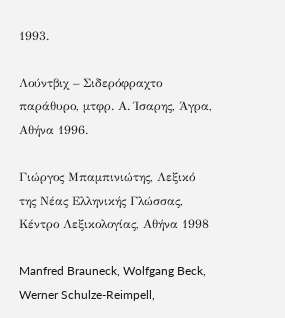1993.

Λούντβιχ – Σιδερόφραχτο παράθυρο, μτφρ. Α. Ίσαρης, Άγρα, Αθήνα 1996.

Γιώργος Μπαμπινιώτης, Λεξικό της Νέας Ελληνικής Γλώσσας, Κέντρο Λεξικολογίας, Αθήνα 1998

Manfred Brauneck, Wolfgang Beck, Werner Schulze-Reimpell,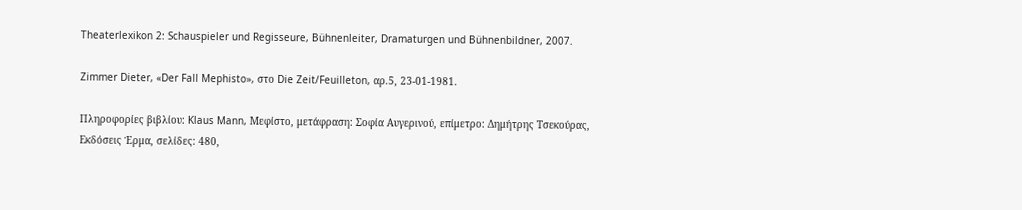Theaterlexikon 2: Schauspieler und Regisseure, Bühnenleiter, Dramaturgen und Bühnenbildner, 2007.

Zimmer Dieter, «Der Fall Mephisto», στο Die Zeit/Feuilleton, αρ.5, 23-01-1981.

Πληροφορίες βιβλίου: Klaus Mann, Μεφίστο, μετάφραση: Σοφία Αυγερινού, επίμετρο: Δημήτρης Τσεκούρας, Εκδόσεις Έρμα, σελίδες: 480,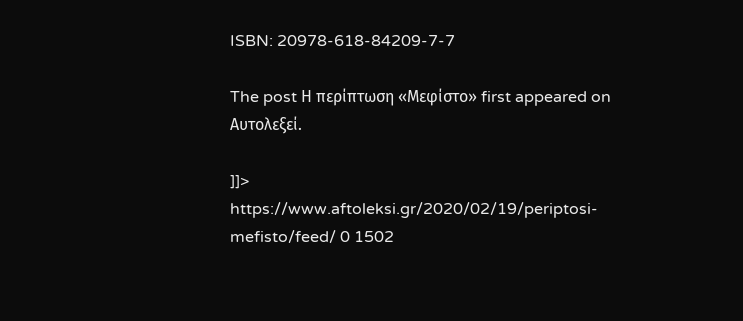ISBN: 20978-618-84209-7-7

The post Η περίπτωση «Μεφίστο» first appeared on Aυτολεξεί.

]]>
https://www.aftoleksi.gr/2020/02/19/periptosi-mefisto/feed/ 0 1502